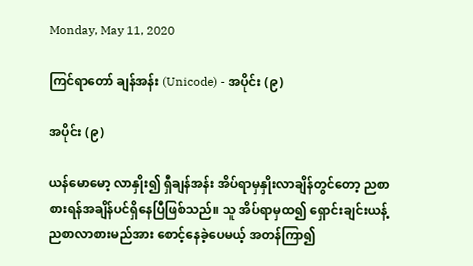Monday, May 11, 2020

ကြင်ရာတော် ချန်အန်း (Unicode) - အပိုင်း (၉)

အပိုင်း (၉)

ယန်မောမော့ လာနှိုး၍ ရှီချန်အန်း အိပ်ရာမှနှိုးလာချိန်တွင်တော့ ညစာစားရန်အချိန်ပင်ရှိနေပြီဖြစ်သည်။ သူ အိပ်ရာမှထ၍ ရှောင်းချင်းယန့် ညစာလာစားမည်အား စောင့်နေခဲ့ပေမယ့် အတန်ကြာ၍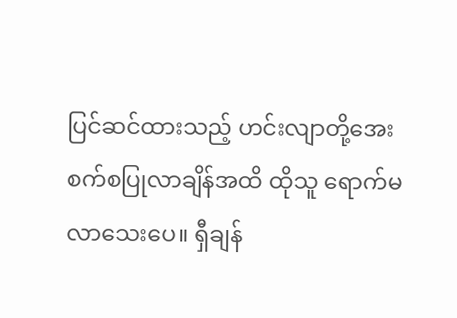ပြင်ဆင်ထားသည့် ဟင်းလျာတို့အေးစက်စပြုလာချိန်အထိ ထိုသူ ရောက်မလာသေးပေ။ ရှီချန်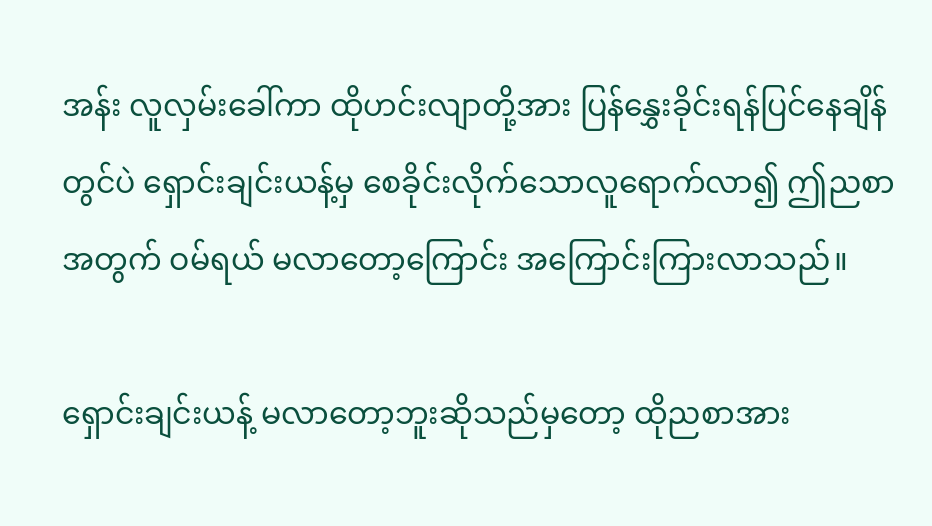အန်း လူလှမ်းခေါ်ကာ ထိုဟင်းလျာတို့အား ပြန်နွှေးခိုင်းရန်ပြင်နေချိန်တွင်ပဲ ရှောင်းချင်းယန့်မှ စေခိုင်းလိုက်သောလူရောက်လာ၍ ဤညစာအတွက် ဝမ်ရယ် မလာတော့ကြောင်း အကြောင်းကြားလာသည်။

ရှောင်းချင်းယန့် မလာတော့ဘူးဆိုသည်မှတော့ ထိုညစာအား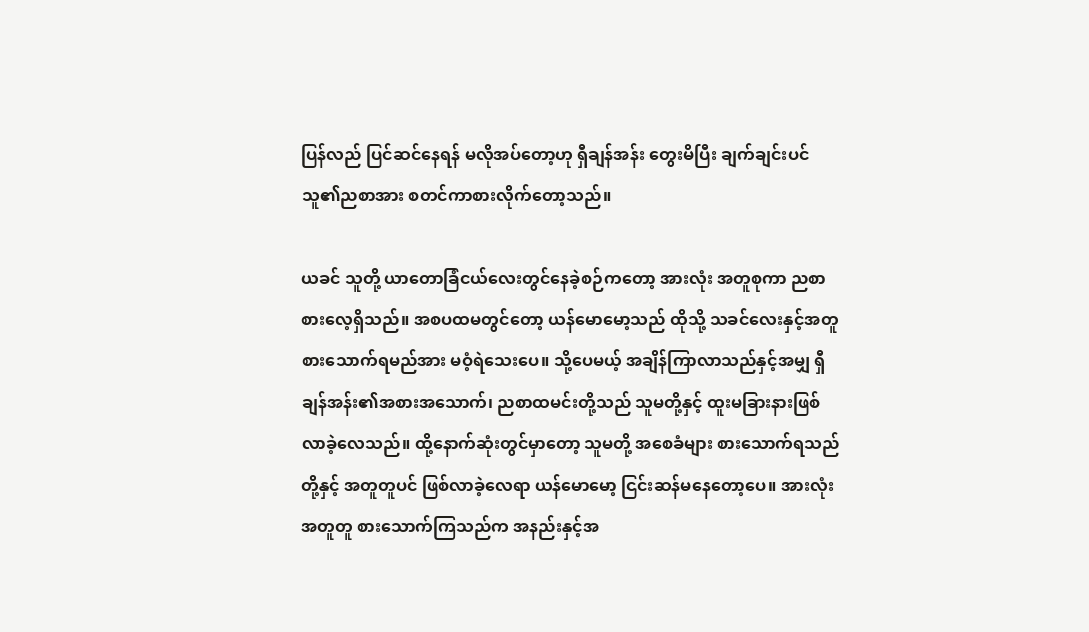ပြန်လည် ပြင်ဆင်နေရန် မလိုအပ်တော့ဟု ရှီချန်အန်း တွေးမိပြီး ချက်ချင်းပင် သူ၏ညစာအား စတင်ကာစားလိုက်တော့သည်။

ယခင် သူတို့ ယာတောခြံငယ်လေးတွင်နေခဲ့စဉ်ကတော့ အားလုံး အတူစုကာ ညစာစားလေ့ရှိသည်။ အစပထမတွင်တော့ ယန်မောမော့သည် ထိုသို့ သခင်လေးနှင့်အတူ စားသောက်ရမည်အား မဝံ့ရဲသေးပေ။ သို့ပေမယ့် အချိန်ကြာလာသည်နှင့်အမျှ ရှီချန်အန်း၏အစားအသောက်၊ ညစာထမင်းတို့သည် သူမတို့နှင့် ထူးမခြားနားဖြစ်လာခဲ့လေသည်။ ထို့နောက်ဆုံးတွင်မှာတော့ သူမတို့ အစေခံများ စားသောက်ရသည်တို့နှင့် အတူတူပင် ဖြစ်လာခဲ့လေရာ ယန်မောမော့ ငြင်းဆန်မနေတော့ပေ။ အားလုံး အတူတူ စားသောက်ကြသည်က အနည်းနှင့်အ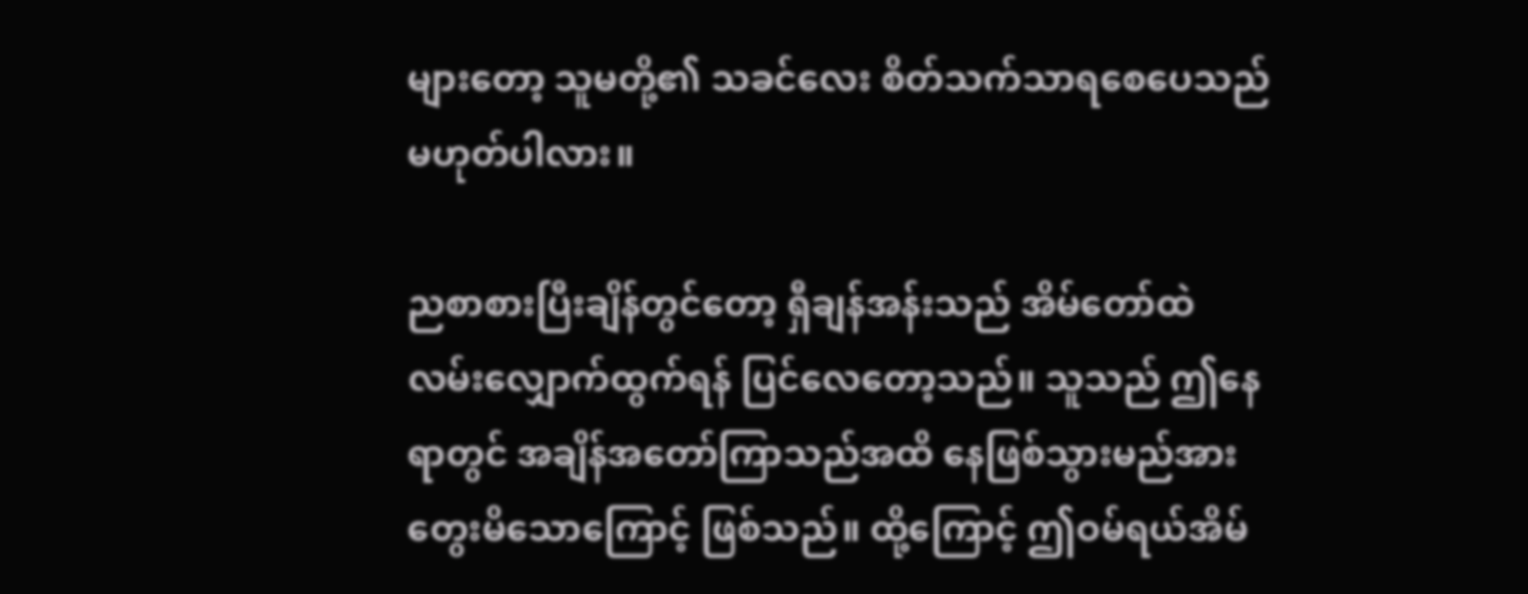များတော့ သူမတို့၏ သခင်လေး စိတ်သက်သာရစေပေသည် မဟုတ်ပါလား။

ညစာစားပြီးချိန်တွင်တော့ ရှီချန်အန်းသည် အိမ်တော်ထဲ လမ်းလျှောက်ထွက်ရန် ပြင်လေတော့သည်။ သူသည် ဤနေရာတွင် အချိန်အတော်ကြာသည်အထိ နေဖြစ်သွားမည်အား တွေးမိသောကြောင့် ဖြစ်သည်။ ထို့ကြောင့် ဤဝမ်ရယ်အိမ်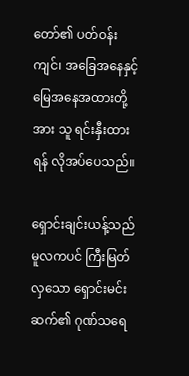တော်၏ ပတ်ဝန်းကျင်၊ အခြေအနေနှင့် မြေအနေအထားတို့အား သူ ရင်းနှီးထားရန် လိုအပ်ပေသည်။

ရှောင်းချင်းယန့်သည် မူလကပင် ကြီးမြတ်လှသော ရှောင်းမင်းဆက်၏ ဂုဏ်သရေ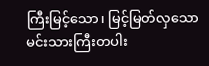ကြီးမြင့်သော၊ မြင့်မြတ်လှသော မင်းသားကြီးတပါး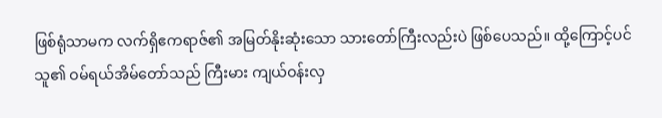ဖြစ်ရုံသာမက လက်ရှိဧကရာဇ်၏ အမြတ်နိုးဆုံးသော သားတော်ကြီးလည်းပဲ ဖြစ်ပေသည်။ ထို့ကြောင့်ပင် သူ၏ ဝမ်ရယ်အိမ်တော်သည် ကြီးမား ကျယ်ဝန်းလှ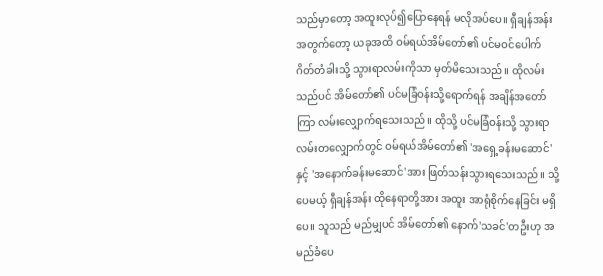သည်မှာတော့ အထူးလုပ်၍ပြောနေရန် မလိုအပ်ပေ။ ရှီချန်အန်းအတွက်တော့ ယခုအထိ ဝမ်ရယ်အိမ်တော်၏ ပင်မဝင်ပေါက် ဂိတ်တံခါးသို့ သွားရာလမ်းကိုသာ မှတ်မိသေးသည်။ ထိုလမ်းသည်ပင် အိမ်တော်၏ ပင်မခြံဝန်းသို့ရောက်ရန် အချိန်အတော်ကြာ လမ်းလျှောက်ရသေးသည်။ ထိုသို့ ပင်မခြံဝန်းသို့ သွားရာလမ်းတလျှောက်တွင် ဝမ်ရယ်အိမ်တော်၏ 'အရှေ့ခန်းမဆောင်'နှင့် 'အနောက်ခန်းမဆောင်'အား ဖြတ်သန်းသွားရသေးသည်။ သို့ပေမယ့် ရှီချန်အန်း ထိုနေရာတို့အား အထူး အာရုံစိုက်နေခြင်း မရှိပေ။ သူသည် မည်မျှပင် အိမ်တော်၏ နောက်'သခင်'တဦးဟု အမည်ခံပေ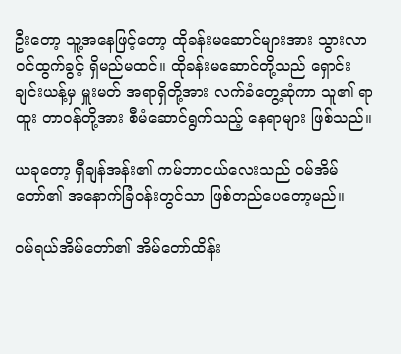ဦးတော့ သူ့အနေဖြင့်တော့ ထိုခန်းမဆောင်များအား သွားလာ ဝင်ထွက်ခွင့် ရှိမည်မထင်။ ထိုခန်းမဆောင်တို့သည် ရှောင်းချင်းယန့်မှ မှူးမတ် အရာရှိတို့အား လက်ခံတွေ့ဆုံကာ သူ၏ ရာထူး တာဝန်တို့အား စီမံဆောင်ရွက်သည့် နေရာများ ဖြစ်သည်။

ယခုတော့ ရှီချန်အန်း၏ ကမ်ဘာငယ်လေးသည် ဝမ်အိမ်တော်၏ အနောက်ခြံဝန်းတွင်သာ ဖြစ်တည်ပေတော့မည်။

ဝမ်ရယ်အိမ်တော်၏ အိမ်တော်ထိန်း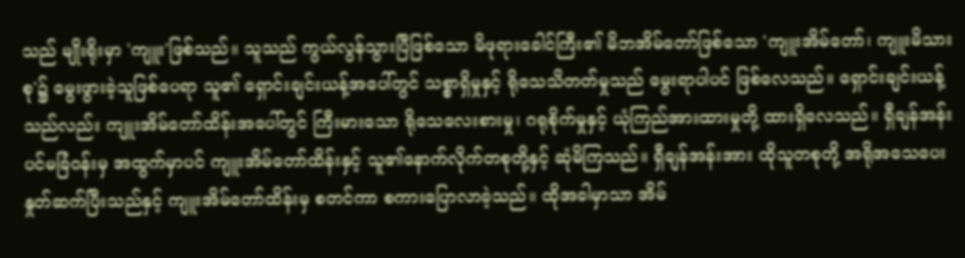သည် မျိုးရိုးမှာ 'ကျူး'ဖြစ်သည်။ သူသည် ကွယ်လွန်သွားပြီဖြစ်သော မိဖုရားခေါင်ကြီး၏ မိဘအိမ်တော်ဖြစ်သော 'ကျူးအိမ်တော်၊ ကျူးမိသားစု'၌ မွေးဖွားခဲ့သူဖြစ်ပေရာ သူ၏ ရှောင်းချင်းယန့်အပေါ်တွင် သစ္စာရှိမှုနှင့် ရိုသေသိတတ်မှုသည် မွေးရာပါပင် ဖြစ်လေသည်။ ရှောင်းချင်းယန့်သည်လည်း ကျူးအိမ်တော်ထိန်းအပေါ်တွင် ကြီးမားသော ရိုသေလေးစားမှု၊ ဂရုစိုက်မှုနှင့် ယုံကြည်အားထားမှုတို့ ထားရှိလေသည်။ ရှီချန်အန်း ပင်မခြံဝန်းမှ အထွက်မှာပင် ကျူးအိမ်တော်ထိန်းနှင့် သူ၏နောက်လိုက်တစုတို့နှင့် ဆုံမိကြသည်။ ရှီချန်အန်းအား ထိုသူတစုတို့ အရိုအသေပေး နှုတ်ဆက်ပြီးသည်နှင့် ကျူးအိမ်တော်ထိန်းမှ စတင်ကာ စကားပြောလာခဲ့သည်။ ထိုအခါမှာသာ အိမ်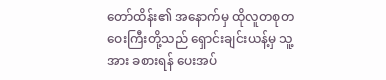တော်ထိန်း၏ အနောက်မှ ထိုလူတစုတဝေးကြီးတို့သည် ရှောင်းချင်းယန့်မှ သူ့အား ခစားရန် ပေးအပ်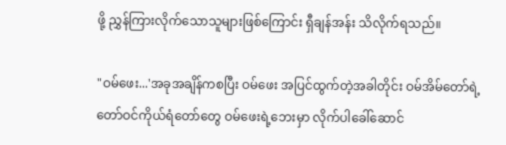ဖို့ ညွှန်ကြားလိုက်သောသူများဖြစ်ကြောင်း ရှီချန်အန်း သိလိုက်ရသည်။

"ဝမ်ဖေး...'အခုအချိန်ကစပြီး ဝမ်ဖေး အပြင်ထွက်တဲ့အခါတိုင်း ဝမ်အိမ်တော်ရဲ့ တော်ဝင်ကိုယ်ရံတော်တွေ ဝမ်ဖေးရဲ့ဘေးမှာ လိုက်ပါခေါ်ဆောင်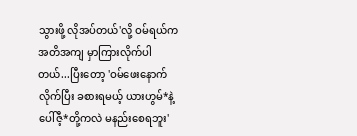သွားဖို့ လိုအပ်တယ်'လို့ ဝမ်ရယ်က အတိအကျ မှာကြားလိုက်ပါတယ်...ပြီးတော့ 'ဝမ်ဖေးနောက်လိုက်ပြီး ခစားရမယ့် ယားဟွမ်*နဲ့ ပေါ်ဇီ့*တို့ကလဲ မနည်းစေရဘူး'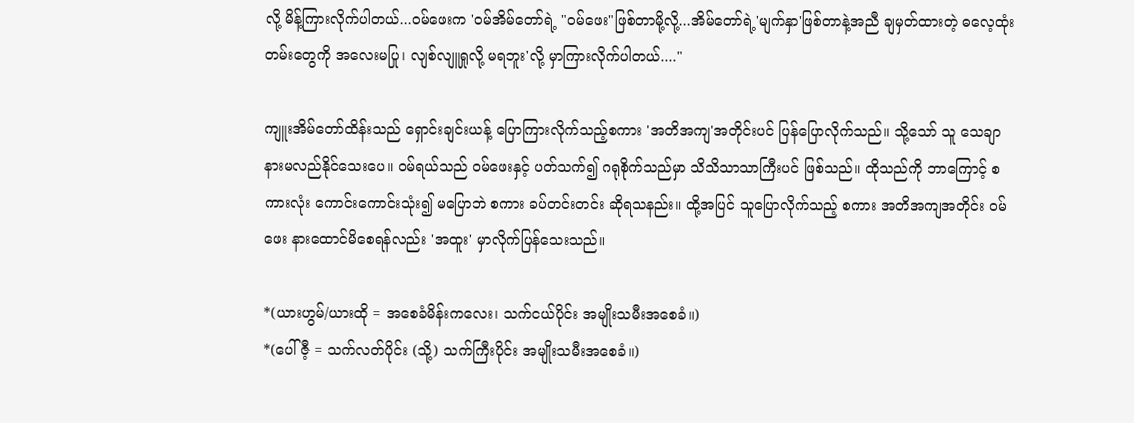လို့ မိန့်ကြားလိုက်ပါတယ်...ဝမ်ဖေးက 'ဝမ်အိမ်တော်ရဲ့ "ဝမ်ဖေး"ဖြစ်တာမို့လို့...အိမ်တော်ရဲ့'မျက်နှာ'ဖြစ်တာနဲ့အညီ ချမှတ်ထားတဲ့ ဓလေ့ထုံးတမ်းတွေကို အလေးမပြု၊ လျစ်လျူရှုလို့ မရဘူး'လို့ မှာကြားလိုက်ပါတယ်...."

ကျူးအိမ်တော်ထိန်းသည် ရှောင်းချင်းယန့် ပြောကြားလိုက်သည့်စကား 'အတိအကျ'အတိုင်းပင် ပြန်ပြောလိုက်သည်။ သို့သော် သူ သေချာ နားမလည်နိုင်သေးပေ။ ဝမ်ရယ်သည် ဝမ်ဖေးနှင့် ပတ်သက်၍ ဂရုစိုက်သည်မှာ သိသိသာသာကြီးပင် ဖြစ်သည်။ ထိုသည်ကို ဘာကြောင့် စကားလုံး ကောင်းကောင်းသုံး၍ မပြောဘဲ စကား ခပ်တင်းတင်း ဆိုရသနည်း။ ထို့အပြင် သူပြောလိုက်သည့် စကား အတိအကျအတိုင်း ဝမ်ဖေး နားထောင်မိစေရန်လည်း 'အထူး' မှာလိုက်ပြန်သေးသည်။

*(ယားဟွမ်/ယားထို = အစေခံမိန်းကလေး၊ သက်ငယ်ပိုင်း အမျိုးသမီးအစေခံ။)
*(ပေါ်ဇီ့ = သက်လတ်ပိုင်း (သို့) သက်ကြီးပိုင်း အမျိုးသမီးအစေခံ။)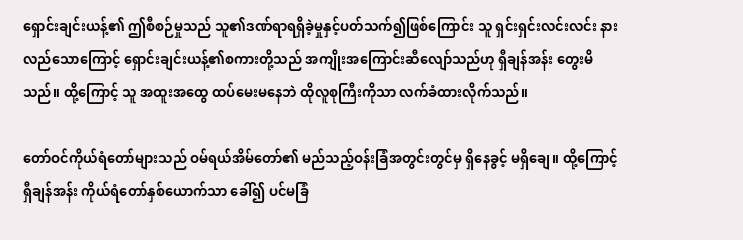ရှောင်းချင်းယန့်၏ ဤစီစဉ်မှုသည် သူ၏ဒဏ်ရာရရှိခဲ့မှုနှင့်ပတ်သက်၍ဖြစ်ကြောင်း သူ ရှင်းရှင်းလင်းလင်း နားလည်သောကြောင့် ရှောင်းချင်းယန့်၏စကားတို့သည် အကျိုးအကြောင်းဆီလျော်သည်ဟု ရှီချန်အန်း တွေးမိသည်။ ထို့ကြောင့် သူ အထူးအထွေ ထပ်မေးမနေဘဲ ထိုလူစုကြီးကိုသာ လက်ခံထားလိုက်သည်။

တော်ဝင်ကိုယ်ရံတော်များသည် ဝမ်ရယ်အိမ်တော်၏ မည်သည့်ဝန်းခြံအတွင်းတွင်မှ ရှိနေခွင့် မရှိချေ။ ထို့ကြောင့် ရှီချန်အန်း ကိုယ်ရံတော်နှစ်ယောက်သာ ခေါ်၍ ပင်မခြံ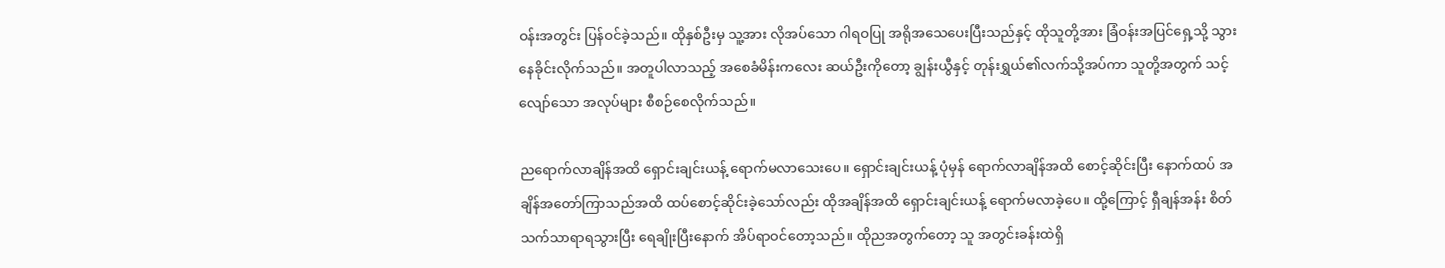ဝန်းအတွင်း ပြန်ဝင်ခဲ့သည်။ ထိုနှစ်ဦးမှ သူ့အား လိုအပ်သော ဂါရဝပြု အရိုအသေပေးပြီးသည်နှင့် ထိုသူတို့အား ခြံဝန်းအပြင်ရှေ့သို့ သွားနေခိုင်းလိုက်သည်။ အတူပါလာသည့် အစေခံမိန်းကလေး ဆယ်ဦးကိုတော့ ချွန်းယွီနှင့် တုန်းရွှယ်၏လက်သို့အပ်ကာ သူတို့အတွက် သင့်လျော်သော အလုပ်များ စီစဉ်စေလိုက်သည်။

ညရောက်လာချိန်အထိ ရှောင်းချင်းယန့် ရောက်မလာသေးပေ။ ရှောင်းချင်းယန့် ပုံမှန် ရောက်လာချိန်အထိ စောင့်ဆိုင်းပြီး နောက်ထပ် အချိန်အတော်ကြာသည်အထိ ထပ်စောင့်ဆိုင်းခဲ့သော်လည်း ထိုအချိန်အထိ ရှောင်းချင်းယန့် ရောက်မလာခဲ့ပေ။ ထို့ကြောင့် ရှီချန်အန်း စိတ်သက်သာရာရသွားပြီး ရေချိုးပြီးနောက် အိပ်ရာဝင်တော့သည်။ ထိုညအတွက်တော့ သူ အတွင်းခန်းထဲရှိ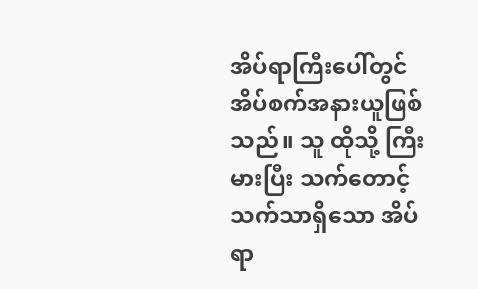အိပ်ရာကြီးပေါ်တွင် အိပ်စက်အနားယူဖြစ်သည်။ သူ ထိုသို့ ကြီးမားပြီး သက်တောင့်သက်သာရှိသော အိပ်ရာ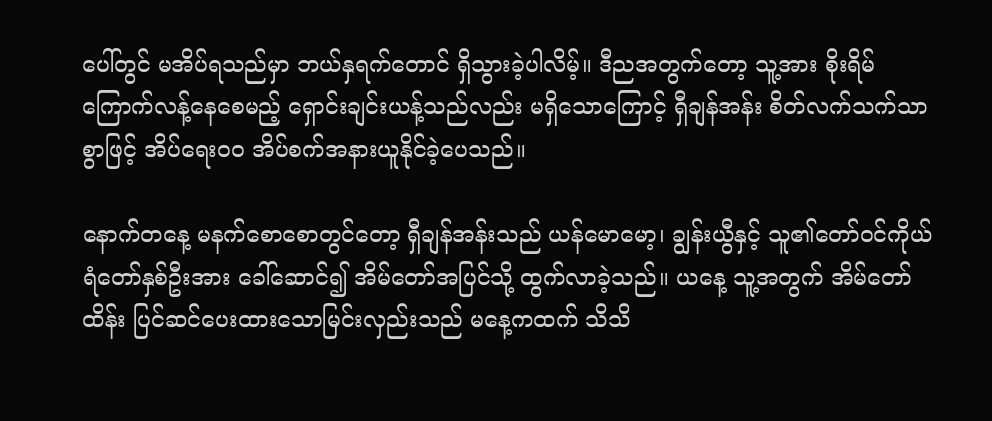ပေါ်တွင် မအိပ်ရသည်မှာ ဘယ်နှရက်တောင် ရှိသွားခဲ့ပါလိမ့်။ ဒီညအတွက်တော့ သူ့အား စိုးရိမ်ကြောက်လန့်နေစေမည့် ရှောင်းချင်းယန့်သည်လည်း မရှိသောကြောင့် ရှီချန်အန်း စိတ်လက်သက်သာစွာဖြင့် အိပ်ရေးဝဝ အိပ်စက်အနားယူနိုင်ခဲ့ပေသည်။

နောက်တနေ့ မနက်စောစောတွင်တော့ ရှီချန်အန်းသည် ယန်မောမော့၊ ချွန်းယွီနှင့် သူ၏တော်ဝင်ကိုယ်ရံတော်နှစ်ဦးအား ခေါ်ဆောင်၍ အိမ်တော်အပြင်သို့ ထွက်လာခဲ့သည်။ ယနေ့ သူ့အတွက် အိမ်တော်ထိန်း ပြင်ဆင်ပေးထားသောမြင်းလှည်းသည် မနေ့ကထက် သိသိ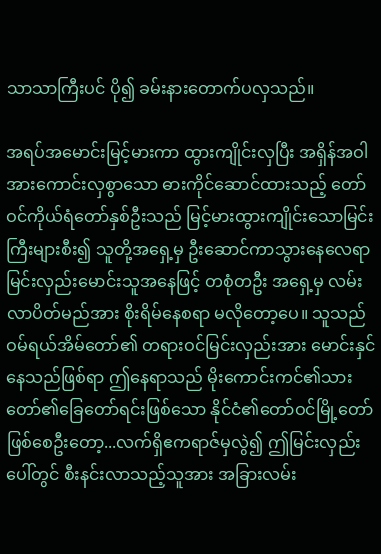သာသာကြီးပင် ပို၍ ခမ်းနားတောက်ပလှသည်။

အရပ်အမောင်းမြင့်မားကာ ထွားကျိုင်းလှပြီး အရှိန်အဝါအားကောင်းလှစွာသော ဓားကိုင်ဆောင်ထားသည့် တော်ဝင်ကိုယ်ရံတော်နှစ်ဦးသည် မြင့်မားထွားကျိုင်းသောမြင်းကြီးများစီး၍ သူတို့အရှေ့မှ ဦးဆောင်ကာသွားနေလေရာ မြင်းလှည်းမောင်းသူအနေဖြင့် တစုံတဦး အရှေ့မှ လမ်းလာပိတ်မည်အား စိုးရိမ်နေစရာ မလိုတော့ပေ။ သူသည် ဝမ်ရယ်အိမ်တော်၏ တရားဝင်မြင်းလှည်းအား မောင်းနှင်နေသည်ဖြစ်ရာ ဤနေရာသည် မိုးကောင်းကင်၏သားတော်၏ခြေတော်ရင်းဖြစ်သော နိုင်ငံ၏တော်ဝင်မြို့တော်ဖြစ်စေဦးတော့...လက်ရှိဧကရာဇ်မှလွဲ၍ ဤမြင်းလှည်းပေါ်တွင် စီးနင်းလာသည့်သူအား အခြားလမ်း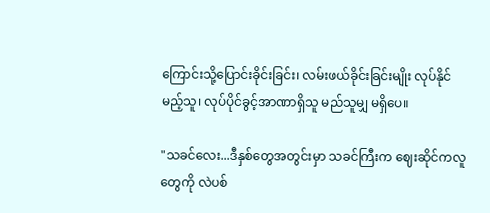ကြောင်းသို့ပြောင်းခိုင်းခြင်း၊ လမ်းဖယ်ခိုင်းခြင်းမျိုး လုပ်နိုင်မည့်သူ၊ လုပ်ပိုင်ခွင့်အာဏာရှိသူ မည်သူမျှ မရှိပေ။

"သခင်လေး...ဒီနှစ်တွေအတွင်းမှာ သခင်ကြီးက ဈေးဆိုင်ကလူတွေကို လဲပစ်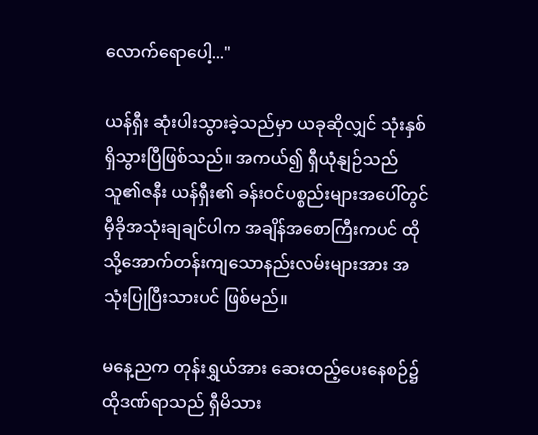လောက်ရောပေါ့..."

ယန်ရှီး ဆုံးပါးသွားခဲ့သည်မှာ ယခုဆိုလျှင် သုံးနှစ်ရှိသွားပြီဖြစ်သည်။ အကယ်၍ ရှီယုံနျဉ်သည် သူ၏ဇနီး ယန်ရှီး၏ ခန်းဝင်ပစ္စည်းများအပေါ်တွင် မှီခိုအသုံးချချင်ပါက အချိန်အစောကြီးကပင် ထိုသို့အောက်တန်းကျသောနည်းလမ်းများအား အသုံးပြုပြီးသားပင် ဖြစ်မည်။

မနေ့ညက တုန်းရွှယ်အား ဆေးထည့်ပေးနေစဉ်၌ ထိုဒဏ်ရာသည် ရှီမိသား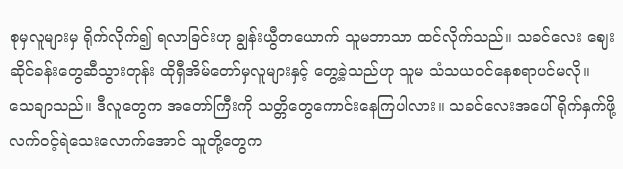စုမှလူများမှ ရိုက်လိုက်၍ ရလာခြင်းဟု ချွန်းယွီတယောက် သူမဘာသာ ထင်လိုက်သည်။ သခင်လေး ဈေးဆိုင်ခန်းတွေဆီသွားတုန်း ထိုရှီအိမ်တော်မှလူများနှင့် တွေ့ခဲ့သည်ဟု သူမ သံသယဝင်နေစရာပင်မလို။ သေချာသည်။ ဒီလူတွေက အတော်ကြီးကို သတ္တိတွေကောင်းနေကြပါလား။ သခင်လေးအပေါ် ရိုက်နှက်ဖို့ လက်ဝင့်ရဲသေးလောက်အောင် သူတို့တွေက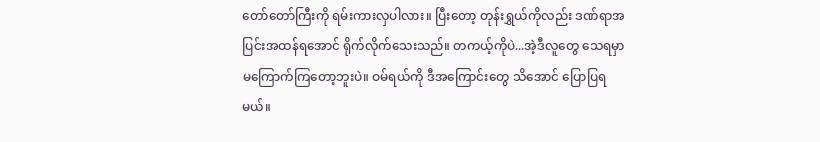တော်တော်ကြီးကို ရမ်းကားလှပါလား။ ပြီးတော့ တုန်းရွှယ်ကိုလည်း ဒဏ်ရာအပြင်းအထန်ရအောင် ရိုက်လိုက်သေးသည်။ တကယ့်ကိုပဲ...အဲ့ဒီလူတွေ သေရမှာ မကြောက်ကြတော့ဘူးပဲ။ ဝမ်ရယ်ကို ဒီအကြောင်းတွေ သိအောင် ပြောပြရမယ်။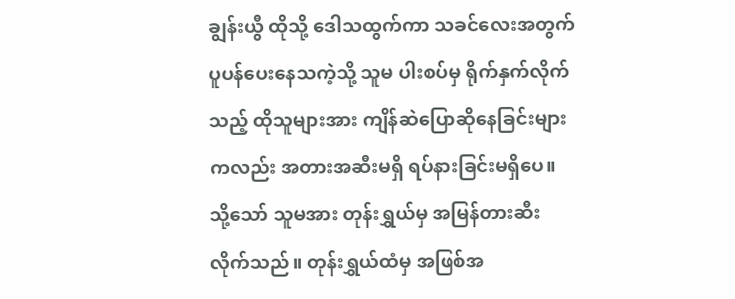ချွန်းယွီ ထိုသို့ ဒေါသထွက်ကာ သခင်လေးအတွက် ပူပန်ပေးနေသကဲ့သို့ သူမ ပါးစပ်မှ ရိုက်နှက်လိုက်သည့် ထိုသူများအား ကျိန်ဆဲပြောဆိုနေခြင်းများကလည်း အတားအဆီးမရှိ ရပ်နားခြင်းမရှိပေ။ သို့သော် သူမအား တုန်းရွှယ်မှ အမြန်တားဆီးလိုက်သည်။ တုန်းရွှယ်ထံမှ အဖြစ်အ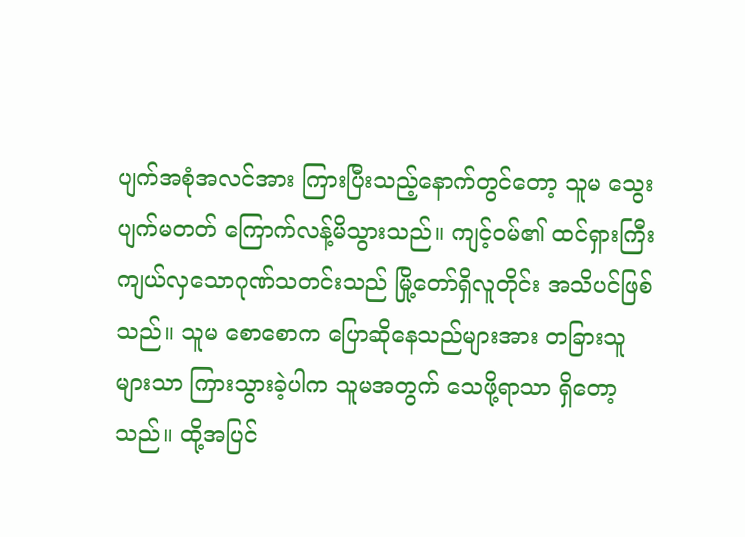ပျက်အစုံအလင်အား ကြားပြီးသည့်နောက်တွင်တော့ သူမ သွေးပျက်မတတ် ကြောက်လန့်မိသွားသည်။ ကျင့်ဝမ်၏ ထင်ရှားကြီးကျယ်လှသောဂုဏ်သတင်းသည် မြို့တော်ရှိလူတိုင်း အသိပင်ဖြစ်သည်။ သူမ စောစောက ပြောဆိုနေသည်များအား တခြားသူများသာ ကြားသွားခဲ့ပါက သူမအတွက် သေဖို့ရာသာ ရှိတော့သည်။ ထို့အပြင်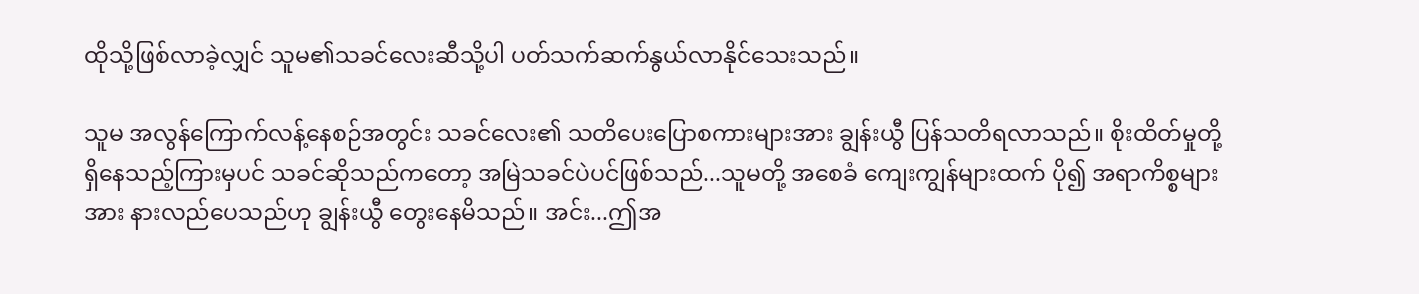ထိုသို့ဖြစ်လာခဲ့လျှင် သူမ၏သခင်လေးဆီသို့ပါ ပတ်သက်ဆက်နွယ်လာနိုင်သေးသည်။

သူမ အလွန်ကြောက်လန့်နေစဉ်အတွင်း သခင်လေး၏ သတိပေးပြောစကားများအား ချွန်းယွီ ပြန်သတိရလာသည်။ စိုးထိတ်မှုတို့ရှိနေသည့်ကြားမှပင် သခင်ဆိုသည်ကတော့ အမြဲသခင်ပဲပင်ဖြစ်သည်...သူမတို့ အစေခံ ကျေးကျွန်များထက် ပို၍ အရာကိစ္စများအား နားလည်ပေသည်ဟု ချွန်းယွီ တွေးနေမိသည်။ အင်း...ဤအ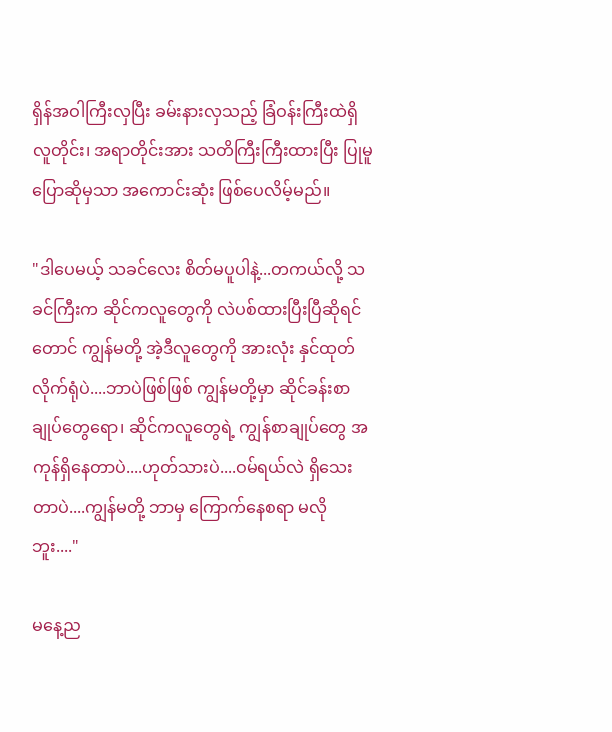ရှိန်အဝါကြီးလှပြီး ခမ်းနားလှသည့် ခြံဝန်းကြီးထဲရှိ လူတိုင်း၊ အရာတိုင်းအား သတိကြီးကြီးထားပြီး ပြုမူပြောဆိုမှသာ အကောင်းဆုံး ဖြစ်ပေလိမ့်မည်။

"ဒါပေမယ့် သခင်လေး စိတ်မပူပါနဲ့...တကယ်လို့ သခင်ကြီးက ဆိုင်ကလူတွေကို လဲပစ်ထားပြီးပြီဆိုရင်တောင် ကျွန်မတို့ အဲ့ဒီလူတွေကို အားလုံး နှင်ထုတ်လိုက်ရုံပဲ....ဘာပဲဖြစ်ဖြစ် ကျွန်မတို့မှာ ဆိုင်ခန်းစာချုပ်တွေရော၊ ဆိုင်ကလူတွေရဲ့ ကျွန်စာချုပ်တွေ အကုန်ရှိနေတာပဲ....ဟုတ်သားပဲ....ဝမ်ရယ်လဲ ရှိသေးတာပဲ....ကျွန်မတို့ ဘာမှ ကြောက်နေစရာ မလိုဘူး...."

မနေ့ည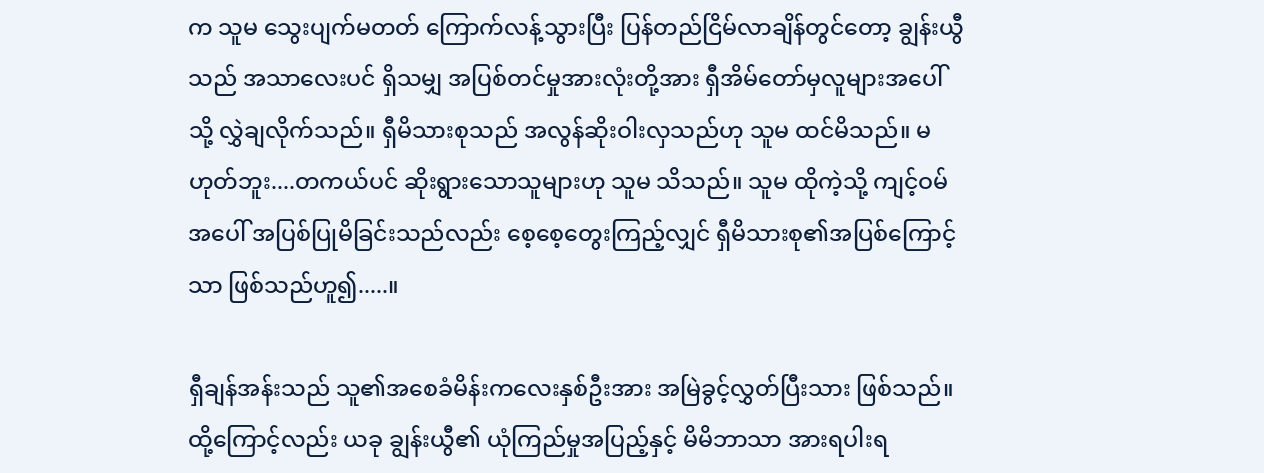က သူမ သွေးပျက်မတတ် ကြောက်လန့်သွားပြီး ပြန်တည်ငြိမ်လာချိန်တွင်တော့ ချွန်းယွီသည် အသာလေးပင် ရှိသမျှ အပြစ်တင်မှုအားလုံးတို့အား ရှီအိမ်တော်မှလူများအပေါ်သို့ လွှဲချလိုက်သည်။ ရှီမိသားစုသည် အလွန်ဆိုးဝါးလှသည်ဟု သူမ ထင်မိသည်။ မဟုတ်ဘူး....တကယ်ပင် ဆိုးရွားသောသူများဟု သူမ သိသည်။ သူမ ထိုကဲ့သို့ ကျင့်ဝမ်အပေါ် အပြစ်ပြုမိခြင်းသည်လည်း စေ့စေ့တွေးကြည့်လျှင် ရှီမိသားစု၏အပြစ်ကြောင့်သာ ဖြစ်သည်ဟူ၍.....။

ရှီချန်အန်းသည် သူ၏အစေခံမိန်းကလေးနှစ်ဦးအား အမြဲခွင့်လွှတ်ပြီးသား ဖြစ်သည်။ ထို့ကြောင့်လည်း ယခု ချွန်းယွီ၏ ယုံကြည်မှုအပြည့်နှင့် မိမိဘာသာ အားရပါးရ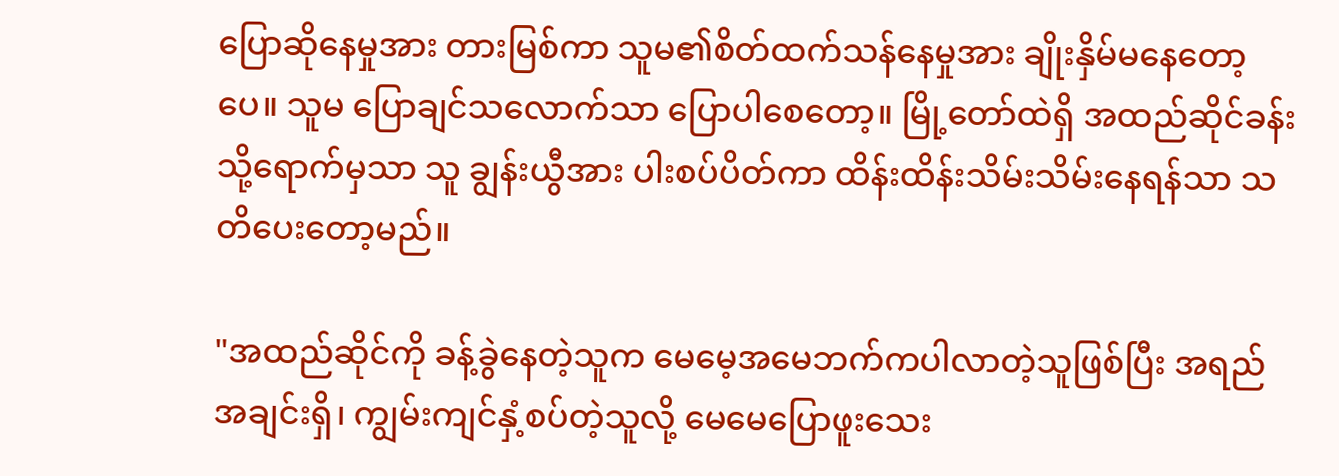ပြောဆိုနေမှုအား တားမြစ်ကာ သူမ၏စိတ်ထက်သန်နေမှုအား ချိုးနှိမ်မနေတော့ပေ။ သူမ ပြောချင်သလောက်သာ ပြောပါစေတော့။ မြို့တော်ထဲရှိ အထည်ဆိုင်ခန်းသို့ရောက်မှသာ သူ ချွန်းယွီအား ပါးစပ်ပိတ်ကာ ထိန်းထိန်းသိမ်းသိမ်းနေရန်သာ သတိပေးတော့မည်။

"အထည်ဆိုင်ကို ခန့်ခွဲနေတဲ့သူက မေမေ့အမေဘက်ကပါလာတဲ့သူဖြစ်ပြီး အရည်အချင်းရှိ၊ ကျွမ်းကျင်နှံ့စပ်တဲ့သူလို့ မေမေပြောဖူးသေး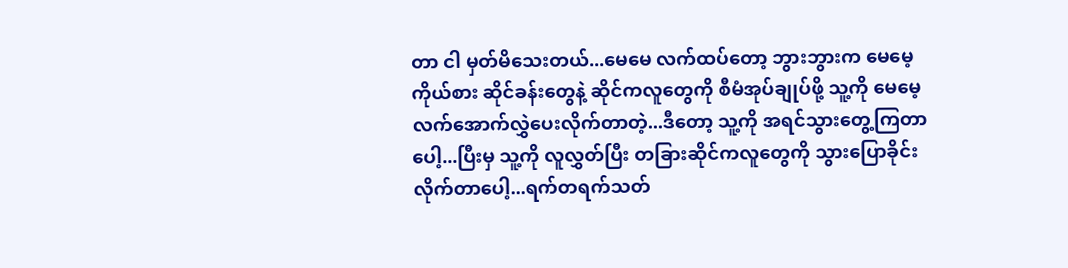တာ ငါ မှတ်မိသေးတယ်...မေမေ လက်ထပ်တော့ ဘွားဘွားက မေမေ့ကိုယ်စား ဆိုင်ခန်းတွေနဲ့ ဆိုင်ကလူတွေကို စီမံအုပ်ချုပ်ဖို့ သူ့ကို မေမေ့လက်အောက်လွှဲပေးလိုက်တာတဲ့...ဒီတော့ သူ့ကို အရင်သွားတွေ့ကြတာပေါ့...ပြီးမှ သူ့ကို လူလွှတ်ပြီး တခြားဆိုင်ကလူတွေကို သွားပြောခိုင်းလိုက်တာပေါ့...ရက်တရက်သတ်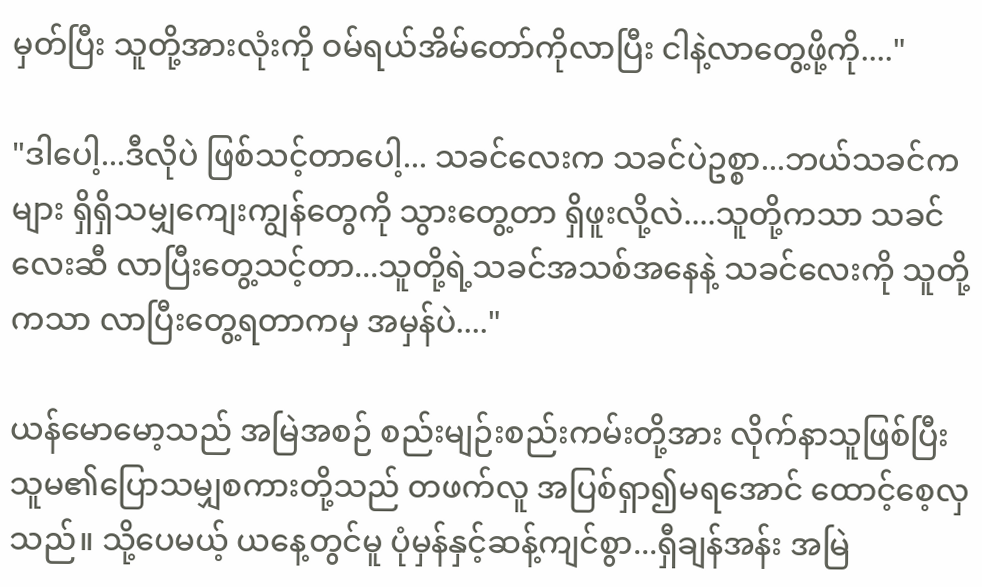မှတ်ပြီး သူတို့အားလုံးကို ဝမ်ရယ်အိမ်တော်ကိုလာပြီး ငါနဲ့လာတွေ့ဖို့ကို...."

"ဒါပေါ့...ဒီလိုပဲ ဖြစ်သင့်တာပေါ့... သခင်လေးက သခင်ပဲဥစ္စာ...ဘယ်သခင်ကများ ရှိရှိသမျှကျေးကျွန်တွေကို သွားတွေ့တာ ရှိဖူးလို့လဲ....သူတို့ကသာ သခင်လေးဆီ လာပြီးတွေ့သင့်တာ...သူတို့ရဲ့သခင်အသစ်အနေနဲ့ သခင်လေးကို သူတို့ကသာ လာပြီးတွေ့ရတာကမှ အမှန်ပဲ...."

ယန်မောမော့သည် အမြဲအစဉ် စည်းမျဉ်းစည်းကမ်းတို့အား လိုက်နာသူဖြစ်ပြီး သူမ၏ပြောသမျှစကားတို့သည် တဖက်လူ အပြစ်ရှာ၍မရအောင် ထောင့်စေ့လှသည်။ သို့ပေမယ့် ယနေ့တွင်မူ ပုံမှန်နှင့်ဆန့်ကျင်စွာ...ရှီချန်အန်း အမြဲ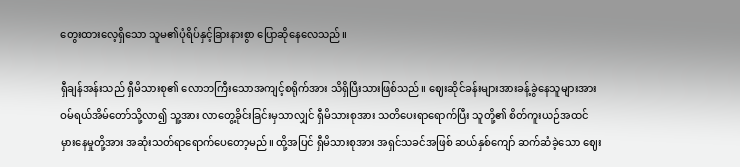တွေးထားလေ့ရှိသော သူမ၏ပုံရိပ်နှင့်ခြားနားစွာ ပြောဆိုနေလေသည်။

ရှီချန်အန်းသည် ရှီမိသားစု၏ လောဘကြီးသောအကျင့်စရိုက်အား သိရှိပြီးသားဖြစ်သည်။ ဈေးဆိုင်ခန်းများအားခန့်ခွဲနေသူများအား ဝမ်ရယ်အိမ်တော်သို့လာ၍ သူ့အား လာတွေ့ခိုင်းခြင်းမှသာလျှင် ရှီမိသားစုအား သတိပေးရာရောက်ပြီး သူတို့၏ စိတ်ကူးယဉ်အထင်မှားနေမှုတို့အား အဆုံးသတ်ရာရောက်ပေတော့မည်။ ထို့အပြင် ရှီမိသားစုအား အရှင်သခင်အဖြစ် ဆယ်နှစ်ကျော် ဆက်ဆံခဲ့သော ဈေး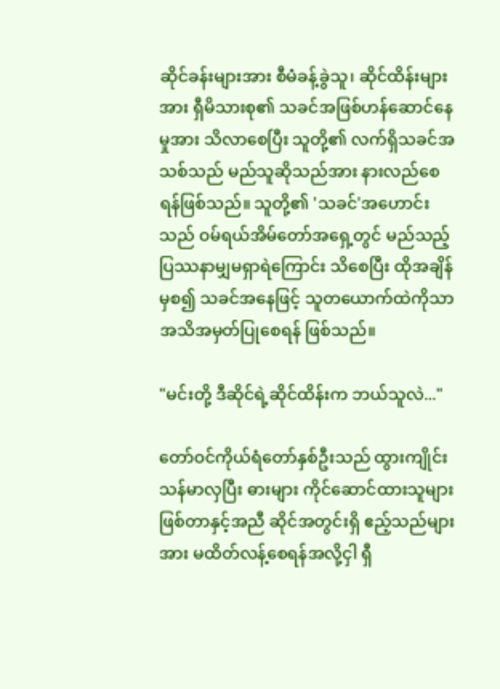ဆိုင်ခန်းများအား စီမံခန့်ခွဲသူ၊ ဆိုင်ထိန်းများအား ရှီမိသားစု၏ သခင်အဖြစ်ဟန်ဆောင်နေမှုအား သိလာစေပြီး သူတို့၏ လက်ရှိသခင်အသစ်သည် မည်သူဆိုသည်အား နားလည်စေရန်ဖြစ်သည်။ သူတို့၏ 'သခင်'အဟောင်းသည် ဝမ်ရယ်အိမ်တော်အရှေ့တွင် မည်သည့်ပြဿနာမျှမရှာရဲကြောင်း သိစေပြီး ထိုအချိန်မှစ၍ သခင်အနေဖြင့် သူတယောက်ထဲကိုသာ အသိအမှတ်ပြုစေရန် ဖြစ်သည်။

"မင်းတို့ ဒီဆိုင်ရဲ့ဆိုင်ထိန်းက ဘယ်သူလဲ..."

တော်ဝင်ကိုယ်ရံတော်နှစ်ဦးသည် ထွားကျိုင်းသန်မာလှပြီး ဓားများ ကိုင်ဆောင်ထားသူများဖြစ်တာနှင့်အညီ ဆိုင်အတွင်းရှိ ဧည့်သည်များအား မထိတ်လန့်စေရန်အလို့ငှါ ရှီ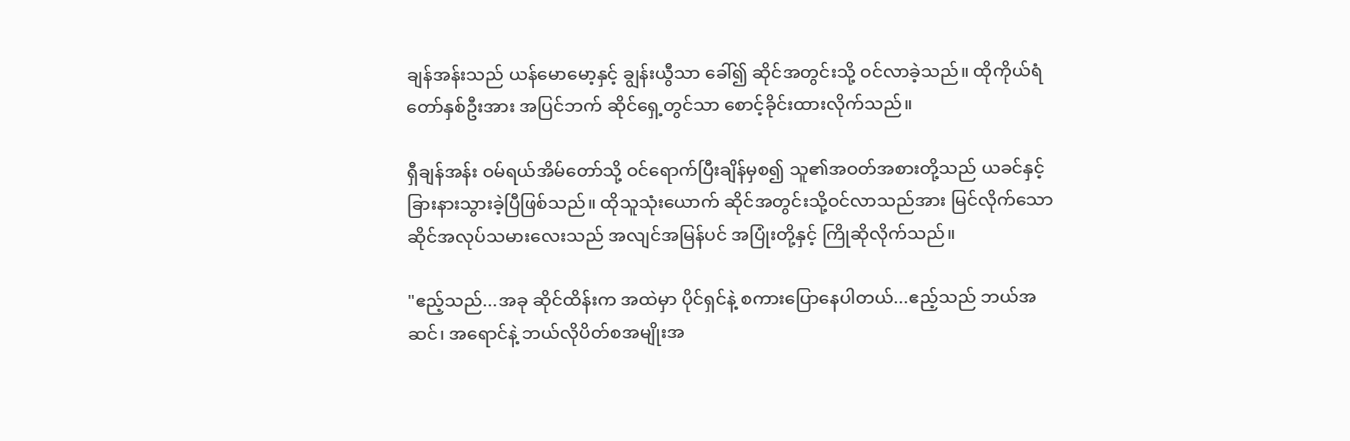ချန်အန်းသည် ယန်မောမော့နှင့် ချွန်းယွီသာ ခေါ်၍ ဆိုင်အတွင်းသို့ ဝင်လာခဲ့သည်။ ထိုကိုယ်ရံတော်နှစ်ဦးအား အပြင်ဘက် ဆိုင်ရှေ့တွင်သာ စောင့်ခိုင်းထားလိုက်သည်။

ရှီချန်အန်း ဝမ်ရယ်အိမ်တော်သို့ ဝင်ရောက်ပြီးချိန်မှစ၍ သူ၏အဝတ်အစားတို့သည် ယခင်နှင့် ခြားနားသွားခဲ့ပြီဖြစ်သည်။ ထိုသူသုံးယောက် ဆိုင်အတွင်းသို့ဝင်လာသည်အား မြင်လိုက်သော ဆိုင်အလုပ်သမားလေးသည် အလျင်အမြန်ပင် အပြုံးတို့နှင့် ကြိုဆိုလိုက်သည်။

"ဧည့်သည်...အခု ဆိုင်ထိန်းက အထဲမှာ ပိုင်ရှင်နဲ့ စကားပြောနေပါတယ်...ဧည့်သည် ဘယ်အဆင်၊ အရောင်နဲ့ ဘယ်လိုပိတ်စအမျိုးအ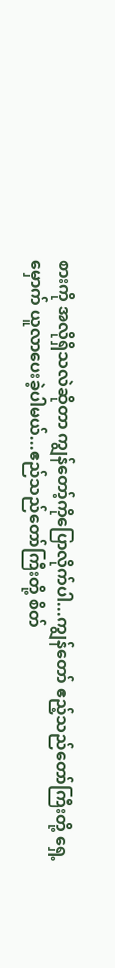စားကို အလိုရှိသလဲဆိုတာ ကျွန်တော့်ကိုပြောလိုက်ပါ...ကျွန်တော် ဧည့်သည်တော်ကြီးတို့ ရှေ့မှောက် ယူလာပေးခဲ့ပါမယ်...ဧည်သည်တော်ကြီးတို့ စိတ်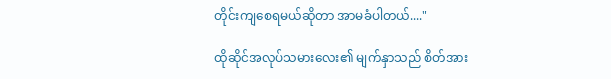တိုင်းကျစေရမယ်ဆိုတာ အာမခံပါတယ်...."

ထိုဆိုင်အလုပ်သမားလေး၏ မျက်နှာသည် စိတ်အား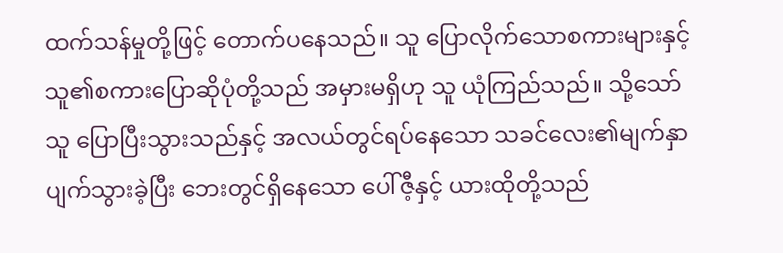ထက်သန်မှုတို့ဖြင့် တောက်ပနေသည်။ သူ ပြောလိုက်သောစကားများနှင့် သူ၏စကားပြောဆိုပုံတို့သည် အမှားမရှိဟု သူ ယုံကြည်သည်။ သို့သော် သူ ပြောပြီးသွားသည်နှင့် အလယ်တွင်ရပ်နေသော သခင်လေး၏မျက်နှာပျက်သွားခဲ့ပြီး ဘေးတွင်ရှိနေသော ပေါ်ဇီ့နှင့် ယားထိုတို့သည်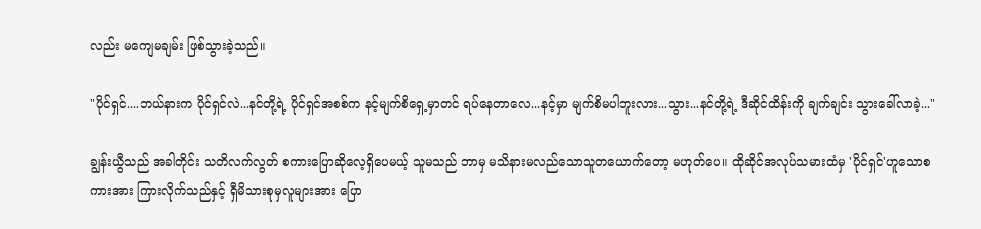လည်း မကျေမချမ်း ဖြစ်သွားခဲ့သည်။

"ပိုင်ရှင်....ဘယ်နားက ပိုင်ရှင်လဲ...နင်တို့ရဲ့ ပိုင်ရှင်အစစ်က နင့်မျက်စိရှေ့မှာတင် ရပ်နေတာလေ...နင့်မှာ မျက်စိမပါဘူးလား...သွား...နင်တို့ရဲ့ ဒီဆိုင်ထိန်းကို ချက်ချင်း သွားခေါ်လာခဲ့..."

ချွန်းယွီသည် အခါတိုင်း သတိလက်လွတ် စကားပြောဆိုလေ့ရှိပေမယ့် သူမသည် ဘာမှ မသိနားမလည်သောသူတယောက်တော့ မဟုတ်ပေ။ ထိုဆိုင်အလုပ်သမားထံမှ 'ပိုင်ရှင်'ဟူသောစကားအား ကြားလိုက်သည်နှင့် ရှီမိသားစုမှလူများအား ပြော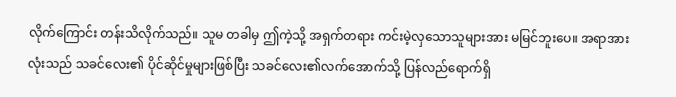လိုက်ကြောင်း တန်းသိလိုက်သည်။ သူမ တခါမှ ဤကဲ့သို့ အရှက်တရား ကင်းမဲ့လှသောသူများအား မမြင်ဘူးပေ။ အရာအားလုံးသည် သခင်လေး၏ ပိုင်ဆိုင်မှုများဖြစ်ပြီး သခင်လေး၏လက်အောက်သို့ ပြန်လည်ရောက်ရှိ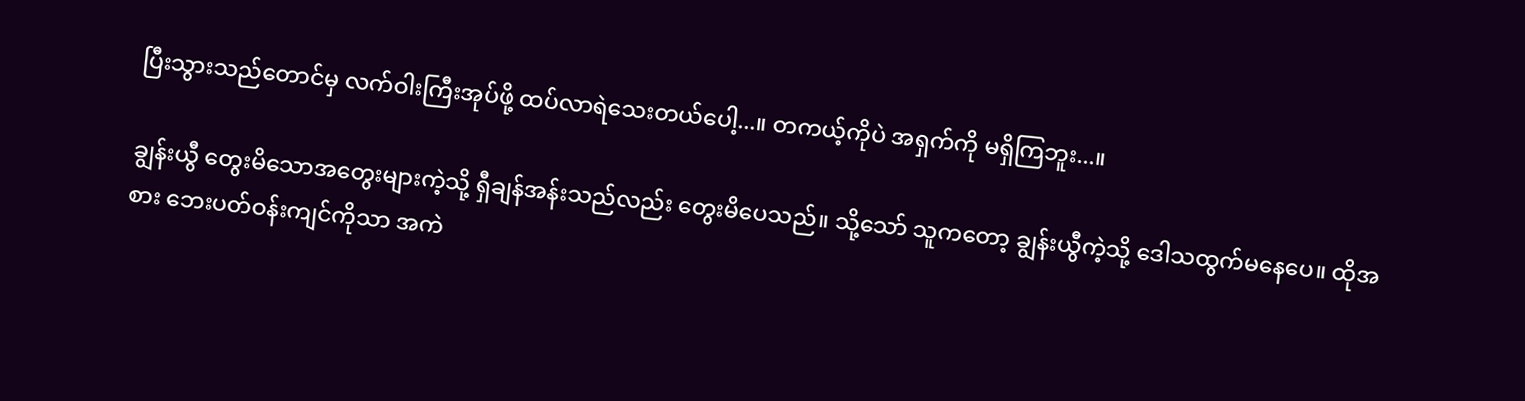ပြီးသွားသည်တောင်မှ လက်ဝါးကြီးအုပ်ဖို့ ထပ်လာရဲသေးတယ်ပေါ့...။ တကယ့်ကိုပဲ အရှက်ကို မရှိကြဘူး...။

ချွန်းယွီ တွေးမိသောအတွေးများကဲ့သို့ ရှီချန်အန်းသည်လည်း တွေးမိပေသည်။ သို့သော် သူကတော့ ချွန်းယွီကဲ့သို့ ဒေါသထွက်မနေပေ။ ထိုအစား ဘေးပတ်ဝန်းကျင်ကိုသာ အကဲ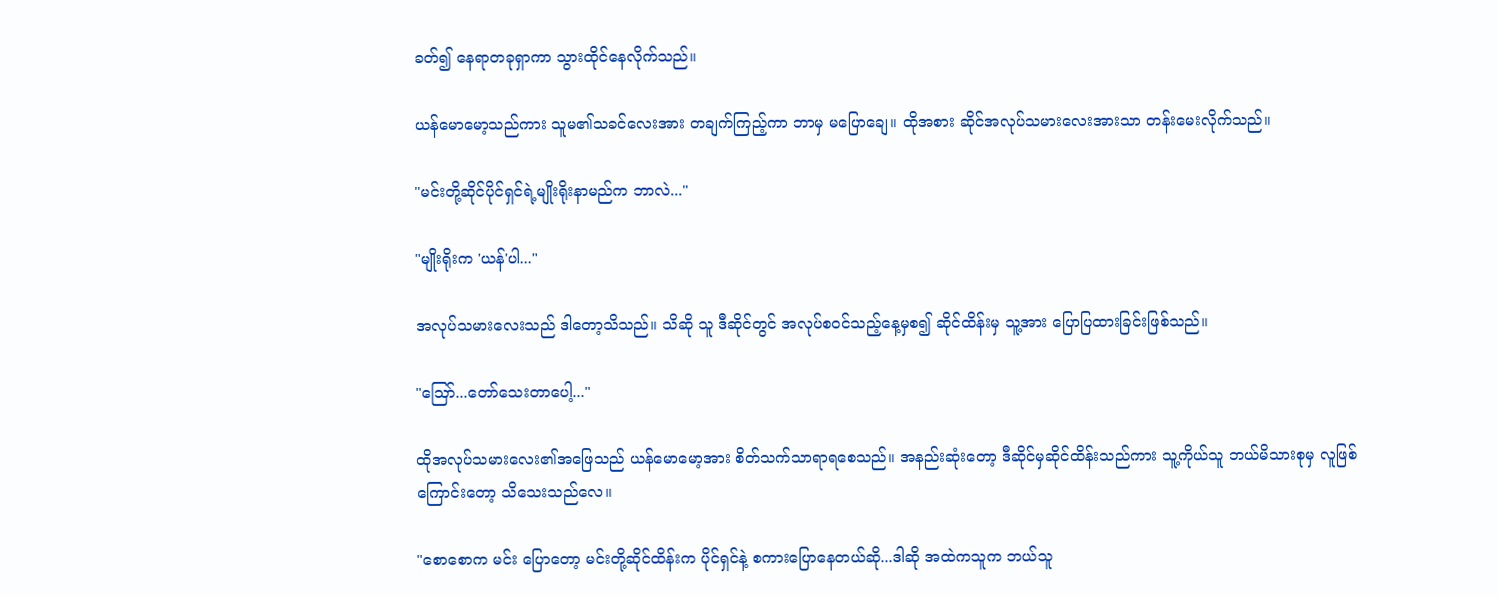ခတ်၍ နေရာတခုရှာကာ သွားထိုင်နေလိုက်သည်။

ယန်မောမော့သည်ကား သူမ၏သခင်လေးအား တချက်ကြည့်ကာ ဘာမှ မပြောချေ။ ထိုအစား ဆိုင်အလုပ်သမားလေးအားသာ တန်းမေးလိုက်သည်။

"မင်းတို့ဆိုင်ပိုင်ရှင်ရဲ့မျိုးရိုးနာမည်က ဘာလဲ..."

"မျိုးရိုးက 'ယန်'ပါ..."

အလုပ်သမားလေးသည် ဒါတော့သိသည်။ သိဆို သူ ဒီဆိုင်တွင် အလုပ်စဝင်သည့်နေ့မှစ၍ ဆိုင်ထိန်းမှ သူ့အား ပြောပြထားခြင်းဖြစ်သည်။

"ဪ...တော်သေးတာပေါ့..."

ထိုအလုပ်သမားလေး၏အဖြေသည် ယန်မောမော့အား စိတ်သက်သာရာရစေသည်။ အနည်းဆုံးတော့ ဒီဆိုင်မှဆိုင်ထိန်းသည်ကား သူ့ကိုယ်သူ ဘယ်မိသားစုမှ လူဖြစ်ကြောင်းတော့ သိသေးသည်လေ။

"စောစောက မင်း ပြောတော့ မင်းတို့ဆိုင်ထိန်းက ပိုင်ရှင်နဲ့ စကားပြောနေတယ်ဆို...ဒါဆို အထဲကသူက ဘယ်သူ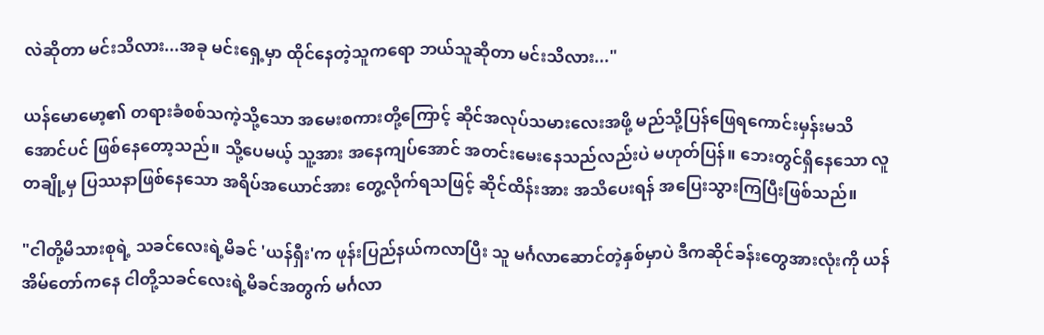လဲဆိုတာ မင်းသိလား...အခု မင်းရှေ့မှာ ထိုင်နေတဲ့သူကရော ဘယ်သူဆိုတာ မင်းသိလား..."

ယန်မောမော့၏ တရားခံစစ်သကဲ့သို့သော အမေးစကားတို့ကြောင့် ဆိုင်အလုပ်သမားလေးအဖို့ မည်သို့ပြန်ဖြေရကောင်းမှန်းမသိအောင်ပင် ဖြစ်နေတော့သည်။ သို့ပေမယ့် သူ့အား အနေကျပ်အောင် အတင်းမေးနေသည်လည်းပဲ မဟုတ်ပြန်။ ဘေးတွင်ရှိနေသော လူတချို့မှ ပြဿနာဖြစ်နေသော အရိပ်အယောင်အား တွေ့လိုက်ရသဖြင့် ဆိုင်ထိန်းအား အသိပေးရန် အပြေးသွားကြပြီးဖြစ်သည်။

"ငါတို့မိသားစုရဲ့ သခင်လေးရဲ့မိခင် 'ယန်ရှီး'က ဖုန်းပြည်နယ်ကလာပြီး သူ မင်္ဂလာဆောင်တဲ့နှစ်မှာပဲ ဒီကဆိုင်ခန်းတွေအားလုံးကို ယန်အိမ်တော်ကနေ ငါတို့သခင်လေးရဲ့မိခင်အတွက် မင်္ဂလာ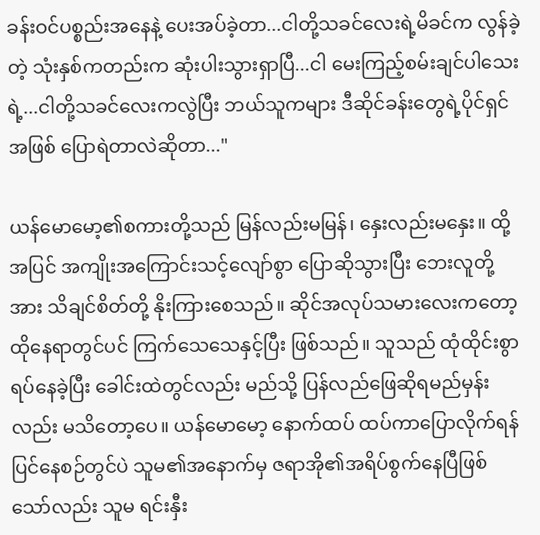ခန်းဝင်ပစ္စည်းအနေနဲ့ ပေးအပ်ခဲ့တာ...ငါတို့သခင်လေးရဲ့မိခင်က လွန်ခဲ့တဲ့ သုံးနှစ်ကတည်းက ဆုံးပါးသွားရှာပြီ...ငါ မေးကြည့်စမ်းချင်ပါသေးရဲ့...ငါတို့သခင်လေးကလွဲပြီး ဘယ်သူကများ ဒီဆိုင်ခန်းတွေရဲ့ပိုင်ရှင်အဖြစ် ပြောရဲတာလဲဆိုတာ..."

ယန်မောမော့၏စကားတို့သည် မြန်လည်းမမြန်၊ နှေးလည်းမနှေး။ ထို့အပြင် အကျိုးအကြောင်းသင့်လျော်စွာ ပြောဆိုသွားပြီး ဘေးလူတို့အား သိချင်စိတ်တို့ နိုးကြားစေသည်။ ဆိုင်အလုပ်သမားလေးကတော့ ထိုနေရာတွင်ပင် ကြက်သေသေနှင့်ပြီး ဖြစ်သည်။ သူသည် ထုံထိုင်းစွာ ရပ်နေခဲ့ပြီး ခေါင်းထဲတွင်လည်း မည်သို့ ပြန်လည်ဖြေဆိုရမည်မှန်းလည်း မသိတော့ပေ။ ယန်မောမော့ နောက်ထပ် ထပ်ကာပြောလိုက်ရန်ပြင်နေစဉ်တွင်ပဲ သူမ၏အနောက်မှ ဇရာအို၏အရိပ်စွက်နေပြီဖြစ်သော်လည်း သူမ ရင်းနှီး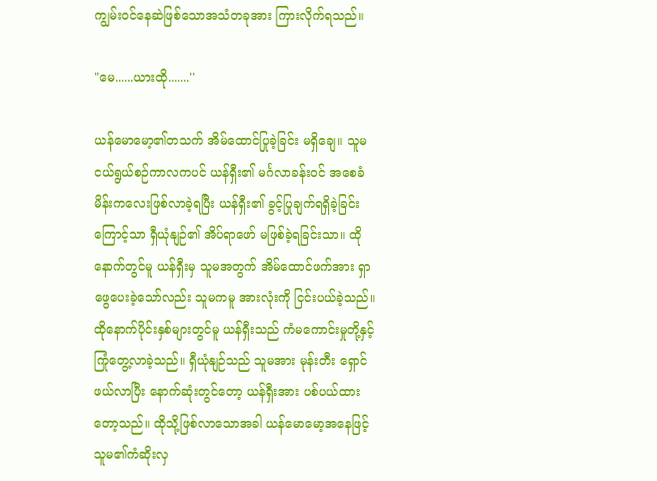ကျွမ်းဝင်နေဆဲဖြစ်သောအသံတခုအား ကြားလိုက်ရသည်။

"မေ......ယားထို.......''

ယန်မောမော့၏တသက် အိမ်ထောင်ပြုခဲ့ခြင်း မရှိချေ။ သူမ ငယ်ရွယ်စဉ်ကာလကပင် ယန်ရှီး၏ မင်္ဂလာခန်းဝင် အစေခံမိန်းကလေးဖြစ်လာခဲ့ရပြီး ယန်ရှီး၏ ခွင့်ပြုချက်ရရှိခဲ့ခြင်းကြောင့်သာ ရှီယုံနျဉ်၏ အိပ်ရာဖော် မဖြစ်ခဲ့ရခြင်းသာ။ ထိုနောက်တွင်မူ ယန်ရှီးမှ သူမအတွက် အိမ်ထောင်ဖက်အား ရှာဖွေပေးခဲ့သော်လည်း သူမကမူ အားလုံးကို ငြင်းပယ်ခဲ့သည်။ ထိုနောက်ပိုင်းနှစ်များတွင်မူ ယန်ရှီးသည် ကံမကောင်းမှုတို့နှင့်ကြုံတွေ့လာခဲ့သည်။ ရှီယုံနျဉ်သည် သူမအား မုန်းတီး ရှောင်ဖယ်လာပြီး နောက်ဆုံးတွင်တော့ ယန်ရှီးအား ပစ်ပယ်ထားတော့သည်။ ထိုသို့ဖြစ်လာသောအခါ ယန်မောမော့အနေဖြင့် သူမ၏ကံဆိုးလှ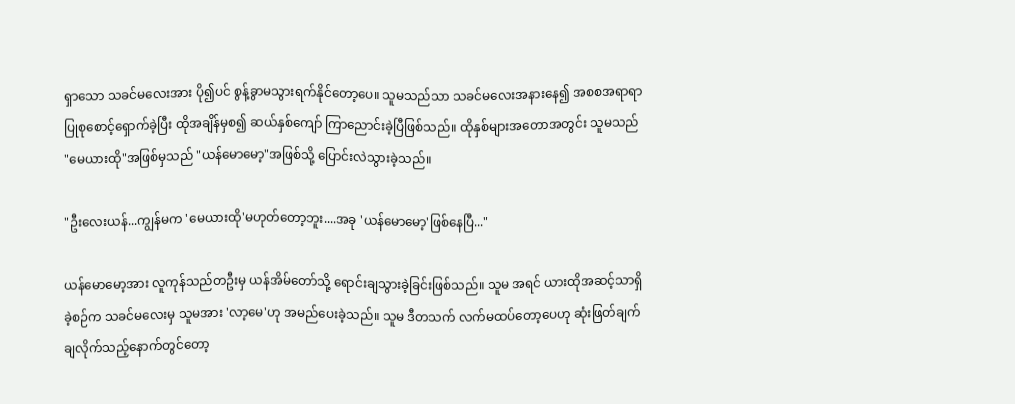ရှာသော သခင်မလေးအား ပို၍ပင် စွန့်ခွာမသွားရက်နိုင်တော့ပေ။ သူမသည်သာ သခင်မလေးအနားနေ၍ အစစအရာရာ ပြုစုစောင့်ရှောက်ခဲ့ပြီး ထိုအချိန်မှစ၍ ဆယ်နှစ်ကျော် ကြာညောင်းခဲ့ပြီဖြစ်သည်။ ထိုနှစ်များအတောအတွင်း သူမသည် "မေယားထို"အဖြစ်မှသည် "ယန်မောမော့"အဖြစ်သို့ ပြောင်းလဲသွားခဲ့သည်။

"ဦးလေးယန်...ကျွန်မက 'မေယားထို'မဟုတ်တော့ဘူး....အခု 'ယန်မောမော့'ဖြစ်နေပြီ..."

ယန်မောမော့အား လူကုန်သည်တဦးမှ ယန်အိမ်တော်သို့ ရောင်းချသွားခဲ့ခြင်းဖြစ်သည်။ သူမ အရင် ယားထိုအဆင့်သာရှိခဲ့စဉ်က သခင်မလေးမှ သူမအား 'လာ့မေ'ဟု အမည်ပေးခဲ့သည်။ သူမ ဒီတသက် လက်မထပ်တော့ပေဟု ဆုံးဖြတ်ချက်ချလိုက်သည့်နောက်တွင်တော့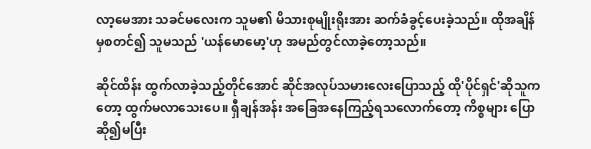လာ့မေအား သခင်မလေးက သူမ၏ မိသားစုမျိုးရိုးအား ဆက်ခံခွင့်ပေးခဲ့သည်။ ထိုအချိန်မှစတင်၍ သူမသည် 'ယန်မောမော့'ဟု အမည်တွင်လာခဲ့တော့သည်။

ဆိုင်ထိန်း ထွက်လာခဲ့သည့်တိုင်အောင် ဆိုင်အလုပ်သမားလေးပြောသည့် ထို'ပိုင်ရှင်'ဆိုသူကတော့ ထွက်မလာသေးပေ။ ရှီချန်အန်း အခြေအနေကြည့်ရသလောက်တော့ ကိစ္စများ ပြောဆို၍မပြီး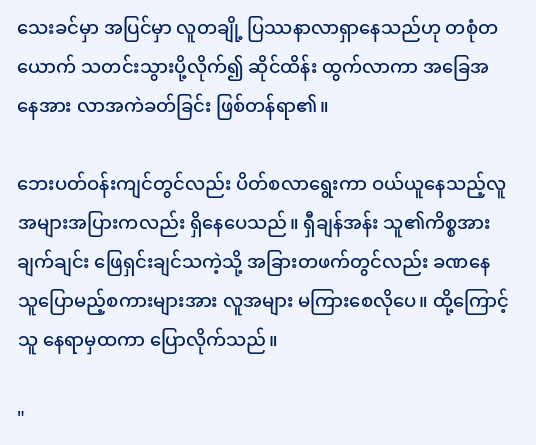သေးခင်မှာ အပြင်မှာ လူတချို့ ပြဿနာလာရှာနေသည်ဟု တစုံတယောက် သတင်းသွားပို့လိုက်၍ ဆိုင်ထိန်း ထွက်လာကာ အခြေအနေအား လာအကဲခတ်ခြင်း ဖြစ်တန်ရာ၏။

ဘေးပတ်ဝန်းကျင်တွင်လည်း ပိတ်စလာရွေးကာ ဝယ်ယူနေသည့်လူအများအပြားကလည်း ရှိနေပေသည်။ ရှီချန်အန်း သူ၏ကိစ္စအား ချက်ချင်း ဖြေရှင်းချင်သကဲ့သို့ အခြားတဖက်တွင်လည်း ခဏနေ သူပြောမည့်စကားများအား လူအများ မကြားစေလိုပေ။ ထို့ကြောင့် သူ နေရာမှထကာ ပြောလိုက်သည်။

"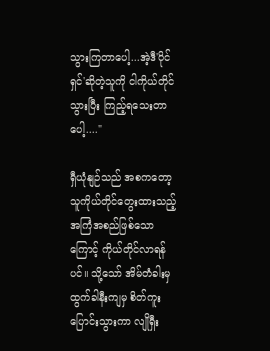သွားကြတာပေါ့...အဲ့ဒီ'ပိုင်ရှင်'ဆိုတဲ့သူကို ငါကိုယ်တိုင် သွားပြီး ကြည့်ရသေးတာပေါ့...."

ရှီယုံနျဉ်သည် အစကတော့ သူကိုယ်တိုင်တွေးထားသည့် အကြံအစည်ဖြစ်သောကြောင့် ကိုယ်တိုင်လာရန်ပင်။ သို့သော် အိမ်တံခါးမှ ထွက်ခါနီးကျမှ စိတ်ကူးပြောင်းသွားကာ လျိုရှီး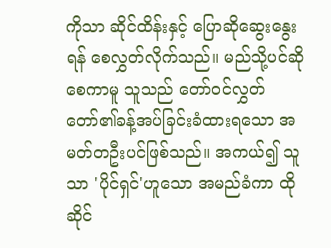ကိုသာ ဆိုင်ထိန်းနှင့် ပြောဆိုဆွေးနွေးရန် စေလွှတ်လိုက်သည်။ မည်သို့ပင်ဆိုစေကာမူ သူသည် တော်ဝင်လွှတ်တော်၏ခန့်အပ်ခြင်းခံထားရသော အမတ်တဦးပင်ဖြစ်သည်။ အကယ်၍ သူသာ 'ပိုင်ရှင်'ဟူသော အမည်ခံကာ ထိုဆိုင်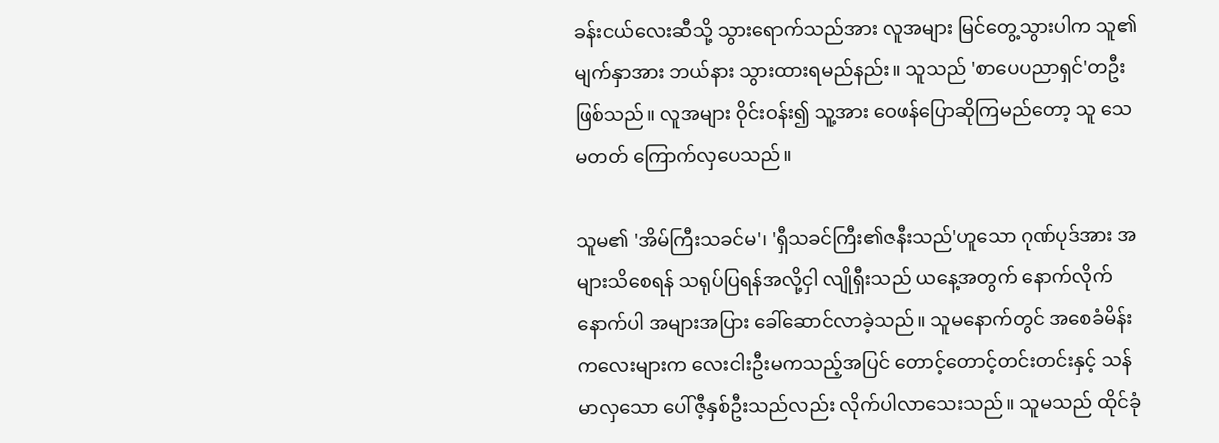ခန်းငယ်လေးဆီသို့ သွားရောက်သည်အား လူအများ မြင်တွေ့သွားပါက သူ၏မျက်နှာအား ဘယ်နား သွားထားရမည်နည်း။ သူသည် 'စာပေပညာရှင်'တဦးဖြစ်သည်။ လူအများ ဝိုင်းဝန်း၍ သူ့အား ဝေဖန်ပြောဆိုကြမည်တော့ သူ သေမတတ် ကြောက်လှပေသည်။

သူမ၏ 'အိမ်ကြီးသခင်မ'၊ 'ရှီသခင်ကြီး၏ဇနီးသည်'ဟူသော ဂုဏ်ပုဒ်အား အများသိစေရန် သရုပ်ပြရန်အလို့ငှါ လျိုရှီးသည် ယနေ့အတွက် နောက်လိုက်နောက်ပါ အများအပြား ခေါ်ဆောင်လာခဲ့သည်။ သူမနောက်တွင် အစေခံမိန်းကလေးများက လေးငါးဦးမကသည့်အပြင် တောင့်တောင့်တင်းတင်းနှင့် သန်မာလှသော ပေါ်ဇီ့နှစ်ဦးသည်လည်း လိုက်ပါလာသေးသည်။ သူမသည် ထိုင်ခုံ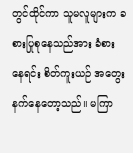တွင်ထိုင်ကာ သူမလူများက ခစားပြုစုနေသည်အား ခံစားနေရင်း စိတ်ကူးယဉ် အတွေးနက်နေတော့သည်။ မကြာ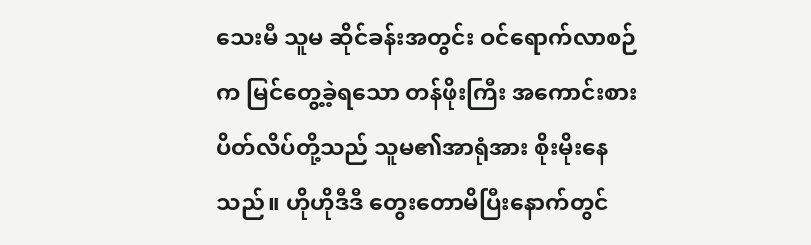သေးမီ သူမ ဆိုင်ခန်းအတွင်း ဝင်ရောက်လာစဉ်က မြင်တွေ့ခဲ့ရသော တန်ဖိုးကြီး အကောင်းစား ပိတ်လိပ်တို့သည် သူမ၏အာရုံအား စိုးမိုးနေသည်။ ဟိုဟိုဒီဒီ တွေးတောမိပြီးနောက်တွင်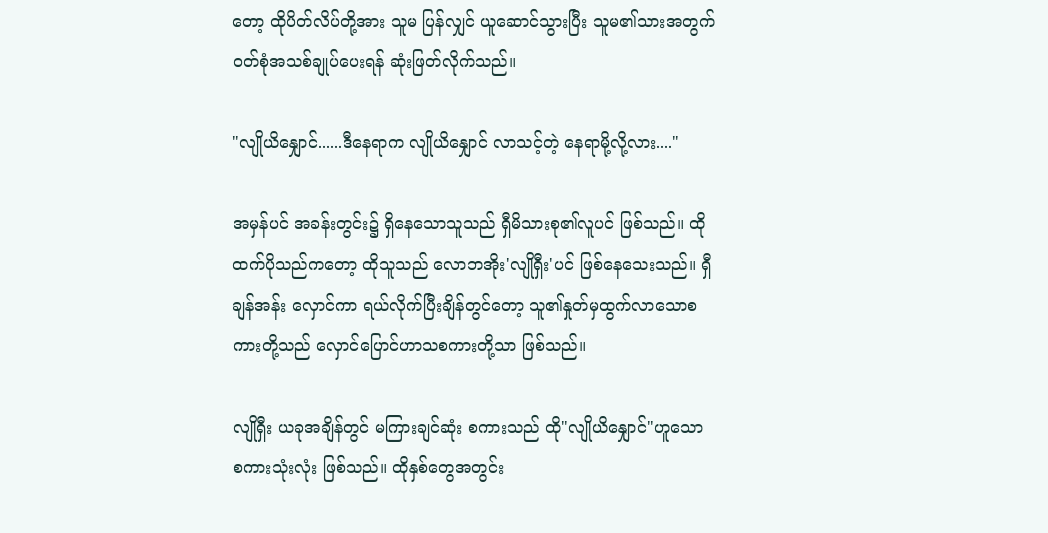တော့ ထိုပိတ်လိပ်တို့အား သူမ ပြန်လျှင် ယူဆောင်သွားပြီး သူမ၏သားအတွက် ဝတ်စုံအသစ်ချုပ်ပေးရန် ဆုံးဖြတ်လိုက်သည်။

"လျိုယိနျှောင်......ဒီနေရာက လျိုယိနျှောင် လာသင့်တဲ့ နေရာမို့လို့လား...."

အမှန်ပင် အခန်းတွင်း၌ ရှိနေသောသူသည် ရှီမိသားစု၏လူပင် ဖြစ်သည်။ ထိုထက်ပိုသည်ကတော့ ထိုသူသည် လောဘအိုး'လျိုရှီး'ပင် ဖြစ်နေသေးသည်။ ရှီချန်အန်း လှောင်ကာ ရယ်လိုက်ပြီးချိန်တွင်တော့ သူ၏နှုတ်မှထွက်လာသောစကားတို့သည် လှောင်ပြောင်ဟာသစကားတို့သာ ဖြစ်သည်။

လျိုရှီး ယခုအချိန်တွင် မကြားချင်ဆုံး စကားသည် ထို"လျိုယိနျှောင်"ဟူသော စကားသုံးလုံး ဖြစ်သည်။ ထိုနှစ်တွေအတွင်း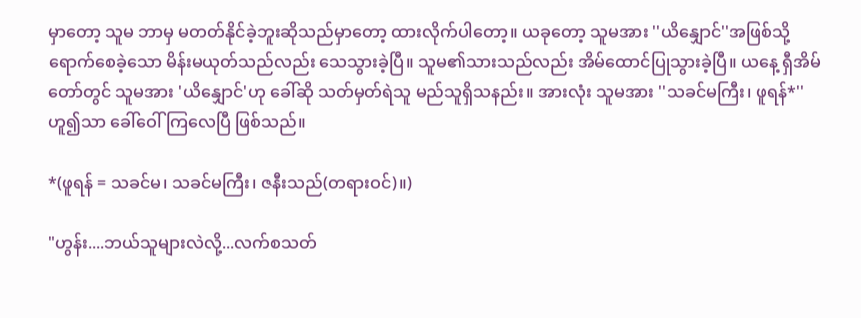မှာတော့ သူမ ဘာမှ မတတ်နိုင်ခဲ့ဘူးဆိုသည်မှာတော့ ထားလိုက်ပါတော့။ ယခုတော့ သူမအား ''ယိနျှောင်''အဖြစ်သို့ ရောက်စေခဲ့သော မိန်းမယုတ်သည်လည်း သေသွားခဲ့ပြီ။ သူမ၏သားသည်လည်း အိမ်ထောင်ပြုသွားခဲ့ပြီ။ ယနေ့ ရှီအိမ်တော်တွင် သူမအား 'ယိနျှောင်'ဟု ခေါ်ဆို သတ်မှတ်ရဲသူ မည်သူရှိသနည်း။ အားလုံး သူမအား ''သခင်မကြီး၊ ဖူရန်*'' ဟူ၍သာ ခေါ်ဝေါ်ကြလေပြီ ဖြစ်သည်။

*(ဖူရန် = သခင်မ၊ သခင်မကြီး၊ ဇနီးသည်(တရားဝင်)။)

"ဟွန်း....ဘယ်သူများလဲလို့...လက်စသတ်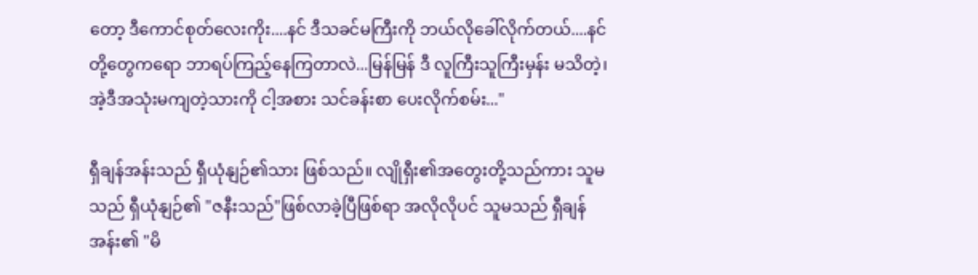တော့ ဒီကောင်စုတ်လေးကိုး....နင် ဒီသခင်မကြီးကို ဘယ်လိုခေါ်လိုက်တယ်....နင်တို့တွေကရော ဘာရပ်ကြည့်နေကြတာလဲ...မြန်မြန် ဒီ လူကြီးသူကြီးမှန်း မသိတဲ့၊ အဲ့ဒီအသုံးမကျတဲ့သားကို ငါ့အစား သင်ခန်းစာ ပေးလိုက်စမ်း..."

ရှီချန်အန်းသည် ရှီယုံနျဉ်၏သား ဖြစ်သည်။ လျိုရှီး၏အတွေးတို့သည်ကား သူမသည် ရှီယုံနျဉ်၏ "ဇနီးသည်"ဖြစ်လာခဲ့ပြီဖြစ်ရာ အလိုလိုပင် သူမသည် ရှီချန်အန်း၏ "မိ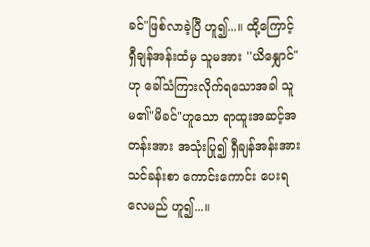ခင်"ဖြစ်လာခဲ့ပြီ ဟူ၍...။ ထို့ကြောင့် ရှီချန်အန်းထံမှ သူမအား ''ယိနျှောင်"ဟု ခေါ်သံကြားလိုက်ရသောအခါ သူမ၏"မိခင်"ဟူသော ရာထူးအဆင့်အတန်းအား အသုံးပြု၍ ရှီချန်အန်းအား သင်ခန်းစာ ကောင်းကောင်း ပေးရလေမည် ဟူ၍...။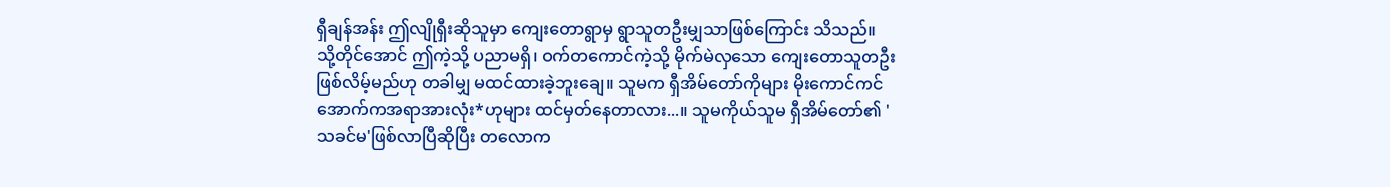ရှီချန်အန်း ဤလျိုရှီးဆိုသူမှာ ကျေးတောရွာမှ ရွာသူတဦးမျှသာဖြစ်ကြောင်း သိသည်။ သို့တိုင်အောင် ဤကဲ့သို့ ပညာမရှိ၊ ဝက်တကောင်ကဲ့သို့ မိုက်မဲလှသော ကျေးတောသူတဦး ဖြစ်လိမ့်မည်ဟု တခါမျှ မထင်ထားခဲ့ဘူးချေ။ သူမက ရှီအိမ်တော်ကိုများ မိုးကောင်ကင်အောက်ကအရာအားလုံး*ဟုများ ထင်မှတ်နေတာလား...။ သူမကိုယ်သူမ ရှီအိမ်တော်၏ 'သခင်မ'ဖြစ်လာပြီဆိုပြီး တလောက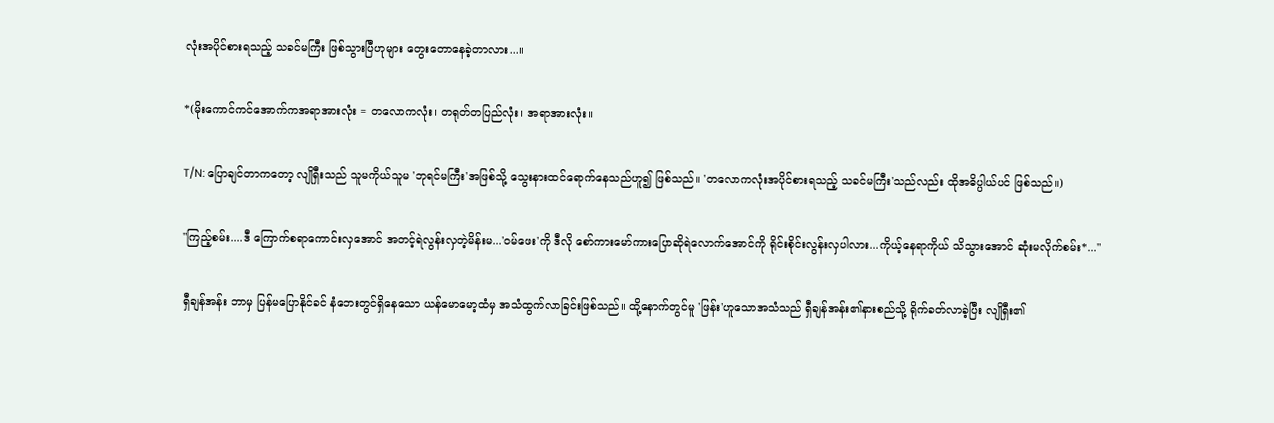လုံးအပိုင်စားရသည့် သခင်မကြီး ဖြစ်သွားပြီဟုများ တွေးတောနေခဲ့တာလား...။

*(မိုးကောင်ကင်အောက်ကအရာအားလုံး = တလောကလုံး၊ တရုတ်တပြည်လုံး၊ အရာအားလုံး။

T/N: ပြောချင်တာကတော့ လျိုရှီးသည် သူမကိုယ်သူမ 'ဘုရင်မကြီး'အဖြစ်သို့ သွေးနားထင်ရောက်နေသည်ဟူ၍ ဖြစ်သည်။ 'တလောကလုံးအပိုင်စားရသည့် သခင်မကြီး'သည်လည်း ထိုအဓိပ္ပါယ်ပင် ဖြစ်သည်။)

"ကြည့်စမ်း....ဒီ ကြောက်စရာကောင်းလှအောင် အတင့်ရဲလွန်းလှတဲ့မိန်းမ...'ဝမ်ဖေး'ကို ဒီလို စော်ကားမော်ကားပြောဆိုရဲလောက်အောင်ကို ရိုင်းစိုင်းလွန်းလှပါလား...ကိုယ့်နေရာကိုယ် သိသွားအောင် ဆုံးမလိုက်စမ်း*..."

ရှီချန်အန်း ဘာမှ ပြန်မပြောနိုင်ခင် နံဘေးတွင်ရှိနေသော ယန်မောမော့ထံမှ အသံထွက်လာခြင်းဖြစ်သည်။ ထို့နောက်တွင်မူ 'ဖြန်း'ဟူသောအသံသည် ရှီချန်အန်း၏နားစည်သို့ ရိုက်ခတ်လာခဲ့ပြီး လျိုရှီး၏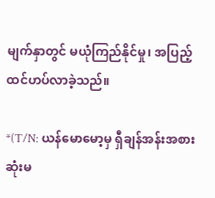မျက်နှာတွင် မယုံကြည်နိုင်မှု၊ အပြည့် ထင်ဟပ်လာခဲ့သည်။

*(T/N: ယန်မောမော့မှ ရှီချန်အန်းအစား ဆုံးမ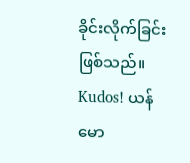ခိုင်းလိုက်ခြင်းဖြစ်သည်။ Kudos! ယန်မော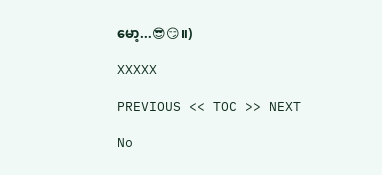မော့...😎😏။)

XXXXX

PREVIOUS << TOC >> NEXT

No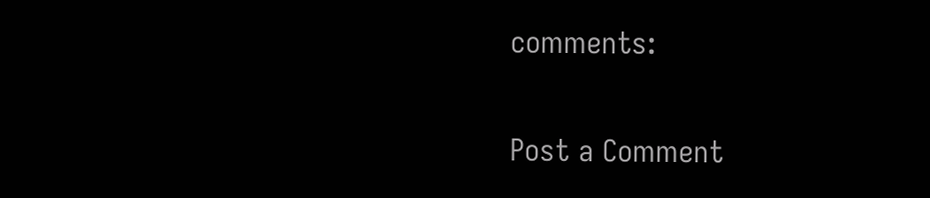comments:

Post a Comment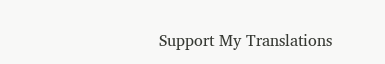Support My Translations